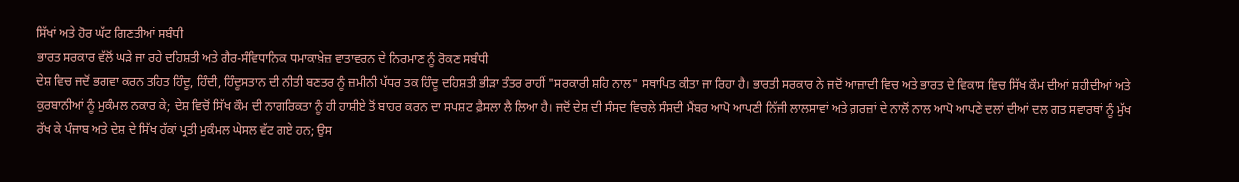ਸਿੱਖਾਂ ਅਤੇ ਹੋਰ ਘੱਟ ਗਿਣਤੀਆਂ ਸਬੰਧੀ
ਭਾਰਤ ਸਰਕਾਰ ਵੱਲੋਂ ਘੜੇ ਜਾ ਰਹੇ ਦਹਿਸ਼ਤੀ ਅਤੇ ਗੈਰ-ਸੰਵਿਧਾਨਿਕ ਧਮਾਕਾਖ਼ੇਜ਼ ਵਾਤਾਵਰਨ ਦੇ ਨਿਰਮਾਣ ਨੂੰ ਰੋਕਣ ਸਬੰਧੀ
ਦੇਸ਼ ਵਿਚ ਜਦੋਂ ਭਗਵਾ ਕਰਨ ਤਹਿਤ ਹਿੰਦੂ, ਹਿੰਦੀ, ਹਿੰਦੂਸਤਾਨ ਦੀ ਨੀਤੀ ਬਣਤਰ ਨੂੰ ਜ਼ਮੀਨੀ ਪੱਧਰ ਤਕ ਹਿੰਦੂ ਦਹਿਸ਼ਤੀ ਭੀੜਾ ਤੰਤਰ ਰਾਹੀਂ "ਸਰਕਾਰੀ ਸ਼ਹਿ ਨਾਲ" ਸਥਾਪਿਤ ਕੀਤਾ ਜਾ ਰਿਹਾ ਹੈ। ਭਾਰਤੀ ਸਰਕਾਰ ਨੇ ਜਦੋਂ ਆਜ਼ਾਦੀ ਵਿਚ ਅਤੇ ਭਾਰਤ ਦੇ ਵਿਕਾਸ ਵਿਚ ਸਿੱਖ ਕੌਮ ਦੀਆਂ ਸ਼ਹੀਦੀਆਂ ਅਤੇ ਕੁਰਬਾਨੀਆਂ ਨੂੰ ਮੁਕੰਮਲ ਨਕਾਰ ਕੇ; ਦੇਸ਼ ਵਿਚੋਂ ਸਿੱਖ ਕੌਮ ਦੀ ਨਾਗਰਿਕਤਾ ਨੂੰ ਹੀ ਹਾਸ਼ੀਏ ਤੋਂ ਬਾਹਰ ਕਰਨ ਦਾ ਸਪਸ਼ਟ ਫ਼ੈਸਲਾ ਲੈ ਲਿਆ ਹੈ। ਜਦੋਂ ਦੇਸ਼ ਦੀ ਸੰਸਦ ਵਿਚਲੇ ਸੰਸਦੀ ਮੈਂਬਰ ਆਪੋ ਆਪਣੀ ਨਿੱਜੀ ਲਾਲਸਾਵਾਂ ਅਤੇ ਗ਼ਰਜ਼ਾਂ ਦੇ ਨਾਲੋਂ ਨਾਲ ਆਪੋ ਆਪਣੇ ਦਲਾਂ ਦੀਆਂ ਦਲ ਗਤ ਸਵਾਰਥਾਂ ਨੂੰ ਮੁੱਖ ਰੱਖ ਕੇ ਪੰਜਾਬ ਅਤੇ ਦੇਸ਼ ਦੇ ਸਿੱਖ ਹੱਕਾਂ ਪ੍ਰਤੀ ਮੁਕੰਮਲ ਘੇਸਲ ਵੱਟ ਗਏ ਹਨ; ਉਸ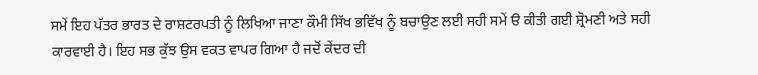ਸਮੇਂ ਇਹ ਪੱਤਰ ਭਾਰਤ ਦੇ ਰਾਸ਼ਟਰਪਤੀ ਨੂੰ ਲਿਖਿਆ ਜਾਣਾ ਕੌਮੀ ਸਿੱਖ ਭਵਿੱਖ ਨੂੰ ਬਚਾਉਣ ਲਈ ਸਹੀ ਸਮੇਂ ੳ ਕੀਤੀ ਗਈ ਸ਼੍ਰੋਮਣੀ ਅਤੇ ਸਹੀ ਕਾਰਵਾਈ ਹੈ। ਇਹ ਸਭ ਕੁੱਝ ਉਸ ਵਕਤ ਵਾਪਰ ਗਿਆ ਹੈ ਜਦੋਂ ਕੇਂਦਰ ਦੀ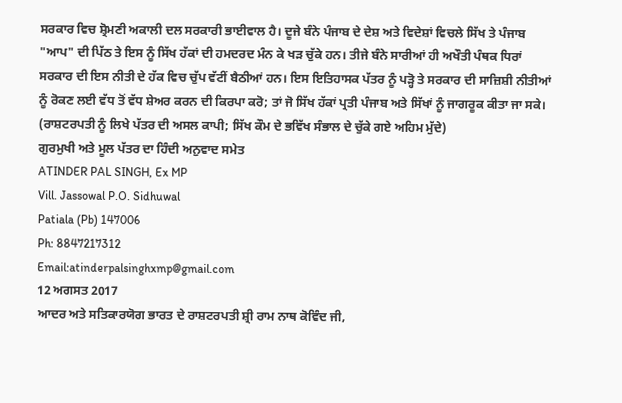ਸਰਕਾਰ ਵਿਚ ਸ਼੍ਰੋਮਣੀ ਅਕਾਲੀ ਦਲ ਸਰਕਾਰੀ ਭਾਈਵਾਲ ਹੈ। ਦੂਜੇ ਬੰਨੇ ਪੰਜਾਬ ਦੇ ਦੇਸ਼ ਅਤੇ ਵਿਦੇਸ਼ਾਂ ਵਿਚਲੇ ਸਿੱਖ ਤੇ ਪੰਜਾਬ "ਆਪ" ਦੀ ਪਿੱਠ ਤੇ ਇਸ ਨੂੰ ਸਿੱਖ ਹੱਕਾਂ ਦੀ ਹਮਦਰਦ ਮੰਨ ਕੇ ਖੜ ਚੁੱਕੇ ਹਨ। ਤੀਜੇ ਬੰਨੇ ਸਾਰੀਆਂ ਹੀ ਅਖੌਤੀ ਪੰਥਕ ਧਿਰਾਂ ਸਰਕਾਰ ਦੀ ਇਸ ਨੀਤੀ ਦੇ ਹੱਕ ਵਿਚ ਚੁੱਪ ਵੱਟੀਂ ਬੈਠੀਆਂ ਹਨ। ਇਸ ਇਤਿਹਾਸਕ ਪੱਤਰ ਨੂੰ ਪੜ੍ਹੋ ਤੇ ਸਰਕਾਰ ਦੀ ਸਾਜ਼ਿਸ਼ੀ ਨੀਤੀਆਂ ਨੂੰ ਰੋਕਣ ਲਈ ਵੱਧ ਤੋਂ ਵੱਧ ਸ਼ੇਅਰ ਕਰਨ ਦੀ ਕਿਰਪਾ ਕਰੋ; ਤਾਂ ਜੋ ਸਿੱਖ ਹੱਕਾਂ ਪ੍ਰਤੀ ਪੰਜਾਬ ਅਤੇ ਸਿੱਖਾਂ ਨੂੰ ਜਾਗਰੂਕ ਕੀਤਾ ਜਾ ਸਕੇ।
(ਰਾਸ਼ਟਰਪਤੀ ਨੂੰ ਲਿਖੇ ਪੱਤਰ ਦੀ ਅਸਲ ਕਾਪੀ; ਸਿੱਖ ਕੌਮ ਦੇ ਭਵਿੱਖ ਸੰਭਾਲ ਦੇ ਚੁੱਕੇ ਗਏ ਅਹਿਮ ਮੁੱਦੇ)
ਗੁਰਮੁਖੀ ਅਤੇ ਮੂਲ ਪੱਤਰ ਦਾ ਹਿੰਦੀ ਅਨੁਵਾਦ ਸਮੇਤ
ATINDER PAL SINGH, Ex MP
Vill. Jassowal P.O. Sidhuwal
Patiala (Pb) 147006
Ph: 8847217312
Email:atinderpalsinghxmp@gmail.com
12 ਅਗਸਤ 2017
ਆਦਰ ਅਤੇ ਸਤਿਕਾਰਯੋਗ ਭਾਰਤ ਦੇ ਰਾਸ਼ਟਰਪਤੀ ਸ਼੍ਰੀ ਰਾਮ ਨਾਥ ਕੋਵਿੰਦ ਜੀ,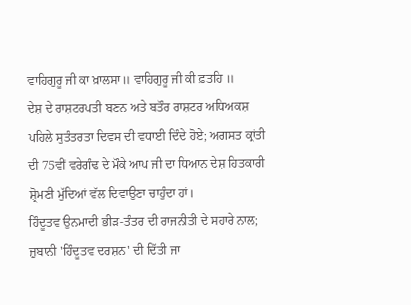ਵਾਹਿਗੁਰੂ ਜੀ ਕਾ ਖ਼ਾਲਸਾ॥ ਵਾਹਿਗੁਰੂ ਜੀ ਕੀ ਫ਼ਤਹਿ ॥
ਦੇਸ਼ ਦੇ ਰਾਸ਼ਟਰਪਤੀ ਬਣਨ ਅਤੇ ਬਤੌਰ ਰਾਸ਼ਟਰ ਅਧਿਅਕਸ਼ ਪਹਿਲੇ ਸੁਤੰਤਰਤਾ ਦਿਵਸ ਦੀ ਵਧਾਈ ਦਿੰਦੇ ਹੋਏ; ਅਗਸਤ ਕ੍ਰਾਂਤੀ ਦੀ 75ਵੀਂ ਵਰੇਗੰਢ ਦੇ ਮੌਕੇ ਆਪ ਜੀ ਦਾ ਧਿਆਨ ਦੇਸ਼ ਹਿਤਕਾਰੀ ਸ਼੍ਰੋਮਣੀ ਮੁੱਦਿਆਂ ਵੱਲ ਦਿਵਾਉਣਾ ਚਾਹੁੰਦਾ ਹਾਂ।
ਹਿੰਦੂਤਵ ਉਨਮਾਦੀ ਭੀੜ-ਤੰਤਰ ਦੀ ਰਾਜਨੀਤੀ ਦੇ ਸਹਾਰੇ ਨਾਲ; ਜ਼ੁਬਾਨੀ 'ਹਿੰਦੂਤਵ ਦਰਸ਼ਨ' ਦੀ ਦਿੱਤੀ ਜਾ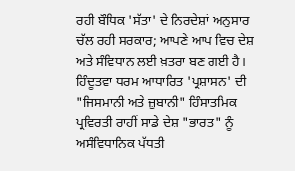ਰਹੀ ਬੌਧਿਕ 'ਸੱਤਾ' ਦੇ ਨਿਰਦੇਸ਼ਾਂ ਅਨੁਸਾਰ ਚੱਲ ਰਹੀ ਸਰਕਾਰ; ਆਪਣੇ ਆਪ ਵਿਚ ਦੇਸ਼ ਅਤੇ ਸੰਵਿਧਾਨ ਲਈ ਖ਼ਤਰਾ ਬਣ ਗਈ ਹੈ। ਹਿੰਦੂਤਵਾ ਧਰਮ ਆਧਾਰਿਤ 'ਪ੍ਰਸ਼ਾਸਨ' ਦੀ "ਜਿਸਮਾਨੀ ਅਤੇ ਜ਼ੁਬਾਨੀ" ਹਿੰਸਾਤਮਿਕ ਪ੍ਰਵਿਰਤੀ ਰਾਹੀਂ ਸਾਡੇ ਦੇਸ਼ "ਭਾਰਤ" ਨੂੰ ਅਸੰਵਿਧਾਨਿਕ ਪੱਧਤੀ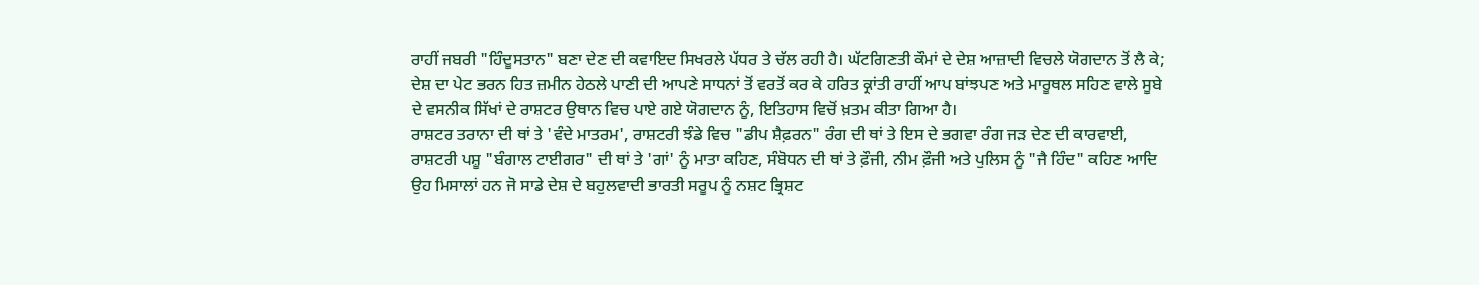ਰਾਹੀਂ ਜਬਰੀ "ਹਿੰਦੂਸਤਾਨ" ਬਣਾ ਦੇਣ ਦੀ ਕਵਾਇਦ ਸਿਖਰਲੇ ਪੱਧਰ ਤੇ ਚੱਲ ਰਹੀ ਹੈ। ਘੱਟਗਿਣਤੀ ਕੌਮਾਂ ਦੇ ਦੇਸ਼ ਆਜ਼ਾਦੀ ਵਿਚਲੇ ਯੋਗਦਾਨ ਤੋਂ ਲੈ ਕੇ; ਦੇਸ਼ ਦਾ ਪੇਟ ਭਰਨ ਹਿਤ ਜ਼ਮੀਨ ਹੇਠਲੇ ਪਾਣੀ ਦੀ ਆਪਣੇ ਸਾਧਨਾਂ ਤੋਂ ਵਰਤੋਂ ਕਰ ਕੇ ਹਰਿਤ ਕ੍ਰਾਂਤੀ ਰਾਹੀਂ ਆਪ ਬਾਂਝਪਣ ਅਤੇ ਮਾਰੂਥਲ ਸਹਿਣ ਵਾਲੇ ਸੂਬੇ ਦੇ ਵਸਨੀਕ ਸਿੱਖਾਂ ਦੇ ਰਾਸ਼ਟਰ ਉਥਾਨ ਵਿਚ ਪਾਏ ਗਏ ਯੋਗਦਾਨ ਨੂੰ, ਇਤਿਹਾਸ ਵਿਚੋਂ ਖ਼ਤਮ ਕੀਤਾ ਗਿਆ ਹੈ।
ਰਾਸ਼ਟਰ ਤਰਾਨਾ ਦੀ ਥਾਂ ਤੇ 'ਵੰਦੇ ਮਾਤਰਮ', ਰਾਸ਼ਟਰੀ ਝੰਡੇ ਵਿਚ "ਡੀਪ ਸ਼ੈਫ਼ਰਨ" ਰੰਗ ਦੀ ਥਾਂ ਤੇ ਇਸ ਦੇ ਭਗਵਾ ਰੰਗ ਜੜ ਦੇਣ ਦੀ ਕਾਰਵਾਈ, ਰਾਸ਼ਟਰੀ ਪਸ਼ੂ "ਬੰਗਾਲ ਟਾਈਗਰ" ਦੀ ਥਾਂ ਤੇ 'ਗਾਂ' ਨੂੰ ਮਾਤਾ ਕਹਿਣ, ਸੰਬੋਧਨ ਦੀ ਥਾਂ ਤੇ ਫ਼ੌਜੀ, ਨੀਮ ਫ਼ੌਜੀ ਅਤੇ ਪੁਲਿਸ ਨੂੰ "ਜੈ ਹਿੰਦ" ਕਹਿਣ ਆਦਿ ਉਹ ਮਿਸਾਲਾਂ ਹਨ ਜੋ ਸਾਡੇ ਦੇਸ਼ ਦੇ ਬਹੁਲਵਾਦੀ ਭਾਰਤੀ ਸਰੂਪ ਨੂੰ ਨਸ਼ਟ ਭ੍ਰਿਸ਼ਟ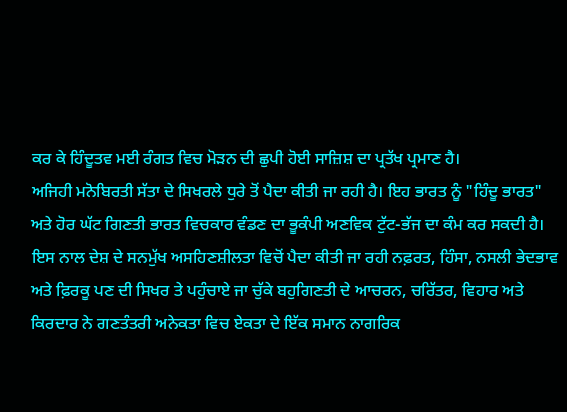ਕਰ ਕੇ ਹਿੰਦੂਤਵ ਮਈ ਰੰਗਤ ਵਿਚ ਮੋੜਨ ਦੀ ਛੁਪੀ ਹੋਈ ਸਾਜ਼ਿਸ਼ ਦਾ ਪ੍ਰਤੱਖ ਪ੍ਰਮਾਣ ਹੈ।
ਅਜਿਹੀ ਮਨੋਬਿਰਤੀ ਸੱਤਾ ਦੇ ਸਿਖਰਲੇ ਧੁਰੇ ਤੋਂ ਪੈਦਾ ਕੀਤੀ ਜਾ ਰਹੀ ਹੈ। ਇਹ ਭਾਰਤ ਨੂੰ "ਹਿੰਦੂ ਭਾਰਤ" ਅਤੇ ਹੋਰ ਘੱਟ ਗਿਣਤੀ ਭਾਰਤ ਵਿਚਕਾਰ ਵੰਡਣ ਦਾ ਭੂਕੰਪੀ ਅਣਵਿਕ ਟੁੱਟ-ਭੱਜ ਦਾ ਕੰਮ ਕਰ ਸਕਦੀ ਹੈ। ਇਸ ਨਾਲ ਦੇਸ਼ ਦੇ ਸਨਮੁੱਖ ਅਸਹਿਣਸ਼ੀਲਤਾ ਵਿਚੋਂ ਪੈਦਾ ਕੀਤੀ ਜਾ ਰਹੀ ਨਫ਼ਰਤ, ਹਿੰਸਾ, ਨਸਲੀ ਭੇਦਭਾਵ ਅਤੇ ਫ਼ਿਰਕੂ ਪਣ ਦੀ ਸਿਖਰ ਤੇ ਪਹੁੰਚਾਏ ਜਾ ਚੁੱਕੇ ਬਹੁਗਿਣਤੀ ਦੇ ਆਚਰਨ, ਚਰਿੱਤਰ, ਵਿਹਾਰ ਅਤੇ ਕਿਰਦਾਰ ਨੇ ਗਣਤੰਤਰੀ ਅਨੇਕਤਾ ਵਿਚ ਏਕਤਾ ਦੇ ਇੱਕ ਸਮਾਨ ਨਾਗਰਿਕ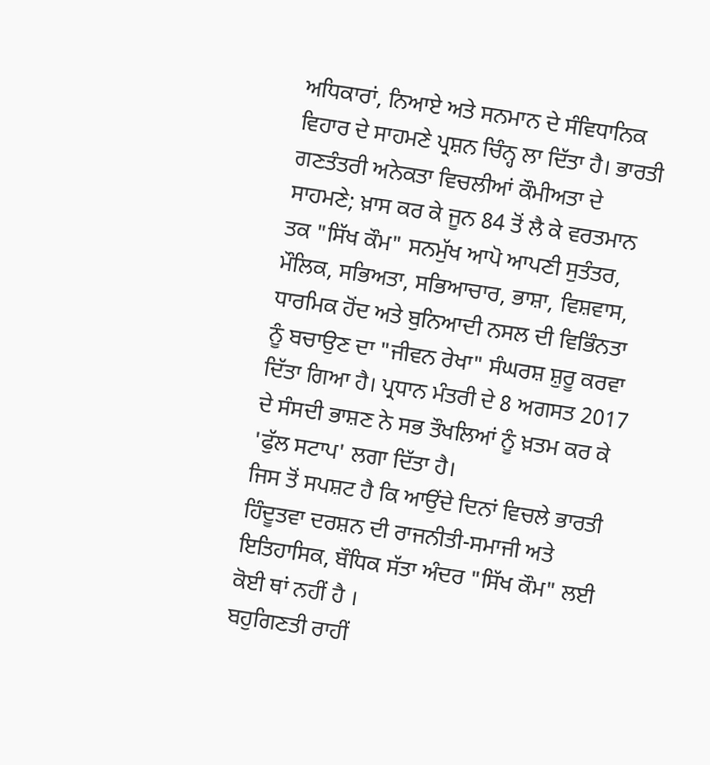ਅਧਿਕਾਰਾਂ, ਨਿਆਏ ਅਤੇ ਸਨਮਾਨ ਦੇ ਸੰਵਿਧਾਨਿਕ ਵਿਹਾਰ ਦੇ ਸਾਹਮਣੇ ਪ੍ਰਸ਼ਨ ਚਿੰਨ੍ਹ ਲਾ ਦਿੱਤਾ ਹੈ। ਭਾਰਤੀ ਗਣਤੰਤਰੀ ਅਨੇਕਤਾ ਵਿਚਲੀਆਂ ਕੌਮੀਅਤਾ ਦੇ ਸਾਹਮਣੇ; ਖ਼ਾਸ ਕਰ ਕੇ ਜੂਨ 84 ਤੋਂ ਲੈ ਕੇ ਵਰਤਮਾਨ ਤਕ "ਸਿੱਖ ਕੌਮ" ਸਨਮੁੱਖ ਆਪੋ ਆਪਣੀ ਸੁਤੰਤਰ, ਮੌਲਿਕ, ਸਭਿਅਤਾ, ਸਭਿਆਚਾਰ, ਭਾਸ਼ਾ, ਵਿਸ਼ਵਾਸ, ਧਾਰਮਿਕ ਹੋਂਦ ਅਤੇ ਬੁਨਿਆਦੀ ਨਸਲ ਦੀ ਵਿਭਿੰਨਤਾ ਨੂੰ ਬਚਾਉਣ ਦਾ "ਜੀਵਨ ਰੇਖਾ" ਸੰਘਰਸ਼ ਸ਼ੁਰੂ ਕਰਵਾ ਦਿੱਤਾ ਗਿਆ ਹੈ। ਪ੍ਰਧਾਨ ਮੰਤਰੀ ਦੇ 8 ਅਗਸਤ 2017 ਦੇ ਸੰਸਦੀ ਭਾਸ਼ਣ ਨੇ ਸਭ ਤੌਖਲਿਆਂ ਨੂੰ ਖ਼ਤਮ ਕਰ ਕੇ 'ਫੁੱਲ ਸਟਾਪ' ਲਗਾ ਦਿੱਤਾ ਹੈ।
ਜਿਸ ਤੋਂ ਸਪਸ਼ਟ ਹੈ ਕਿ ਆਉਂਦੇ ਦਿਨਾਂ ਵਿਚਲੇ ਭਾਰਤੀ ਹਿੰਦੂਤਵਾ ਦਰਸ਼ਨ ਦੀ ਰਾਜਨੀਤੀ-ਸਮਾਜੀ ਅਤੇ ਇਤਿਹਾਸਿਕ, ਬੌਧਿਕ ਸੱਤਾ ਅੰਦਰ "ਸਿੱਖ ਕੌਮ" ਲਈ ਕੋਈ ਥਾਂ ਨਹੀਂ ਹੈ ।
ਬਹੁਗਿਣਤੀ ਰਾਹੀਂ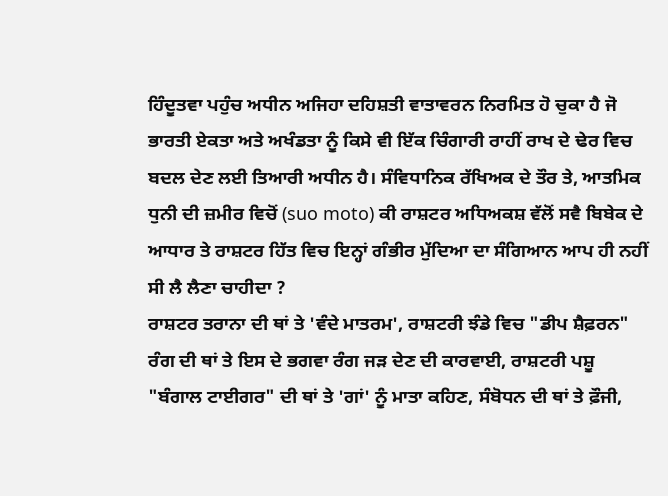ਹਿੰਦੂਤਵਾ ਪਹੁੰਚ ਅਧੀਨ ਅਜਿਹਾ ਦਹਿਸ਼ਤੀ ਵਾਤਾਵਰਨ ਨਿਰਮਿਤ ਹੋ ਚੁਕਾ ਹੈ ਜੋ ਭਾਰਤੀ ਏਕਤਾ ਅਤੇ ਅਖੰਡਤਾ ਨੂੰ ਕਿਸੇ ਵੀ ਇੱਕ ਚਿੰਗਾਰੀ ਰਾਹੀਂ ਰਾਖ ਦੇ ਢੇਰ ਵਿਚ ਬਦਲ ਦੇਣ ਲਈ ਤਿਆਰੀ ਅਧੀਨ ਹੈ। ਸੰਵਿਧਾਨਿਕ ਰੱਖਿਅਕ ਦੇ ਤੌਰ ਤੇ, ਆਤਮਿਕ ਧੁਨੀ ਦੀ ਜ਼ਮੀਰ ਵਿਚੋਂ (suo moto) ਕੀ ਰਾਸ਼ਟਰ ਅਧਿਅਕਸ਼ ਵੱਲੋਂ ਸਵੈ ਬਿਬੇਕ ਦੇ ਆਧਾਰ ਤੇ ਰਾਸ਼ਟਰ ਹਿੱਤ ਵਿਚ ਇਨ੍ਹਾਂ ਗੰਭੀਰ ਮੁੱਦਿਆ ਦਾ ਸੰਗਿਆਨ ਆਪ ਹੀ ਨਹੀਂ ਸੀ ਲੈ ਲੈਣਾ ਚਾਹੀਦਾ ?
ਰਾਸ਼ਟਰ ਤਰਾਨਾ ਦੀ ਥਾਂ ਤੇ 'ਵੰਦੇ ਮਾਤਰਮ', ਰਾਸ਼ਟਰੀ ਝੰਡੇ ਵਿਚ "ਡੀਪ ਸ਼ੈਫ਼ਰਨ" ਰੰਗ ਦੀ ਥਾਂ ਤੇ ਇਸ ਦੇ ਭਗਵਾ ਰੰਗ ਜੜ ਦੇਣ ਦੀ ਕਾਰਵਾਈ, ਰਾਸ਼ਟਰੀ ਪਸ਼ੂ "ਬੰਗਾਲ ਟਾਈਗਰ" ਦੀ ਥਾਂ ਤੇ 'ਗਾਂ' ਨੂੰ ਮਾਤਾ ਕਹਿਣ, ਸੰਬੋਧਨ ਦੀ ਥਾਂ ਤੇ ਫ਼ੌਜੀ,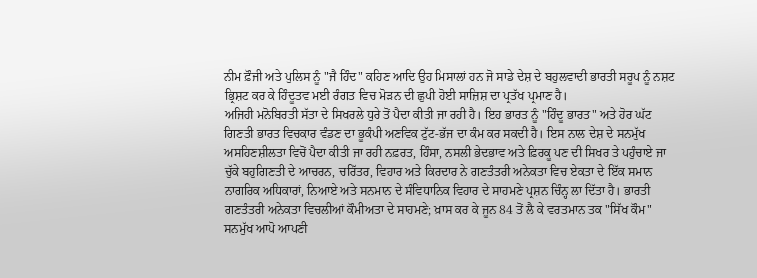ਨੀਮ ਫ਼ੌਜੀ ਅਤੇ ਪੁਲਿਸ ਨੂੰ "ਜੈ ਹਿੰਦ" ਕਹਿਣ ਆਦਿ ਉਹ ਮਿਸਾਲਾਂ ਹਨ ਜੋ ਸਾਡੇ ਦੇਸ਼ ਦੇ ਬਹੁਲਵਾਦੀ ਭਾਰਤੀ ਸਰੂਪ ਨੂੰ ਨਸ਼ਟ ਭ੍ਰਿਸ਼ਟ ਕਰ ਕੇ ਹਿੰਦੂਤਵ ਮਈ ਰੰਗਤ ਵਿਚ ਮੋੜਨ ਦੀ ਛੁਪੀ ਹੋਈ ਸਾਜ਼ਿਸ਼ ਦਾ ਪ੍ਰਤੱਖ ਪ੍ਰਮਾਣ ਹੈ।
ਅਜਿਹੀ ਮਨੋਬਿਰਤੀ ਸੱਤਾ ਦੇ ਸਿਖਰਲੇ ਧੁਰੇ ਤੋਂ ਪੈਦਾ ਕੀਤੀ ਜਾ ਰਹੀ ਹੈ। ਇਹ ਭਾਰਤ ਨੂੰ "ਹਿੰਦੂ ਭਾਰਤ" ਅਤੇ ਹੋਰ ਘੱਟ ਗਿਣਤੀ ਭਾਰਤ ਵਿਚਕਾਰ ਵੰਡਣ ਦਾ ਭੂਕੰਪੀ ਅਣਵਿਕ ਟੁੱਟ-ਭੱਜ ਦਾ ਕੰਮ ਕਰ ਸਕਦੀ ਹੈ। ਇਸ ਨਾਲ ਦੇਸ਼ ਦੇ ਸਨਮੁੱਖ ਅਸਹਿਣਸ਼ੀਲਤਾ ਵਿਚੋਂ ਪੈਦਾ ਕੀਤੀ ਜਾ ਰਹੀ ਨਫ਼ਰਤ, ਹਿੰਸਾ, ਨਸਲੀ ਭੇਦਭਾਵ ਅਤੇ ਫ਼ਿਰਕੂ ਪਣ ਦੀ ਸਿਖਰ ਤੇ ਪਹੁੰਚਾਏ ਜਾ ਚੁੱਕੇ ਬਹੁਗਿਣਤੀ ਦੇ ਆਚਰਨ, ਚਰਿੱਤਰ, ਵਿਹਾਰ ਅਤੇ ਕਿਰਦਾਰ ਨੇ ਗਣਤੰਤਰੀ ਅਨੇਕਤਾ ਵਿਚ ਏਕਤਾ ਦੇ ਇੱਕ ਸਮਾਨ ਨਾਗਰਿਕ ਅਧਿਕਾਰਾਂ, ਨਿਆਏ ਅਤੇ ਸਨਮਾਨ ਦੇ ਸੰਵਿਧਾਨਿਕ ਵਿਹਾਰ ਦੇ ਸਾਹਮਣੇ ਪ੍ਰਸ਼ਨ ਚਿੰਨ੍ਹ ਲਾ ਦਿੱਤਾ ਹੈ। ਭਾਰਤੀ ਗਣਤੰਤਰੀ ਅਨੇਕਤਾ ਵਿਚਲੀਆਂ ਕੌਮੀਅਤਾ ਦੇ ਸਾਹਮਣੇ; ਖ਼ਾਸ ਕਰ ਕੇ ਜੂਨ 84 ਤੋਂ ਲੈ ਕੇ ਵਰਤਮਾਨ ਤਕ "ਸਿੱਖ ਕੌਮ" ਸਨਮੁੱਖ ਆਪੋ ਆਪਣੀ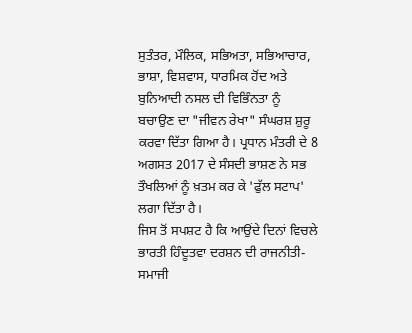ਸੁਤੰਤਰ, ਮੌਲਿਕ, ਸਭਿਅਤਾ, ਸਭਿਆਚਾਰ, ਭਾਸ਼ਾ, ਵਿਸ਼ਵਾਸ, ਧਾਰਮਿਕ ਹੋਂਦ ਅਤੇ ਬੁਨਿਆਦੀ ਨਸਲ ਦੀ ਵਿਭਿੰਨਤਾ ਨੂੰ ਬਚਾਉਣ ਦਾ "ਜੀਵਨ ਰੇਖਾ" ਸੰਘਰਸ਼ ਸ਼ੁਰੂ ਕਰਵਾ ਦਿੱਤਾ ਗਿਆ ਹੈ। ਪ੍ਰਧਾਨ ਮੰਤਰੀ ਦੇ 8 ਅਗਸਤ 2017 ਦੇ ਸੰਸਦੀ ਭਾਸ਼ਣ ਨੇ ਸਭ ਤੌਖਲਿਆਂ ਨੂੰ ਖ਼ਤਮ ਕਰ ਕੇ 'ਫੁੱਲ ਸਟਾਪ' ਲਗਾ ਦਿੱਤਾ ਹੈ।
ਜਿਸ ਤੋਂ ਸਪਸ਼ਟ ਹੈ ਕਿ ਆਉਂਦੇ ਦਿਨਾਂ ਵਿਚਲੇ ਭਾਰਤੀ ਹਿੰਦੂਤਵਾ ਦਰਸ਼ਨ ਦੀ ਰਾਜਨੀਤੀ-ਸਮਾਜੀ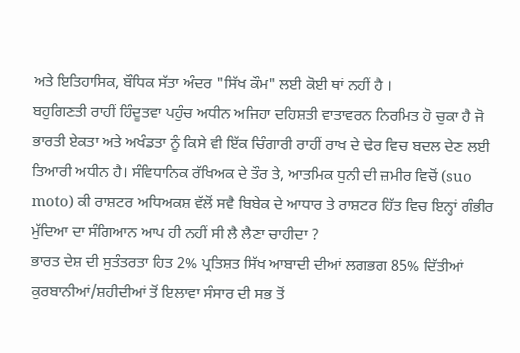ਅਤੇ ਇਤਿਹਾਸਿਕ, ਬੌਧਿਕ ਸੱਤਾ ਅੰਦਰ "ਸਿੱਖ ਕੌਮ" ਲਈ ਕੋਈ ਥਾਂ ਨਹੀਂ ਹੈ ।
ਬਹੁਗਿਣਤੀ ਰਾਹੀਂ ਹਿੰਦੂਤਵਾ ਪਹੁੰਚ ਅਧੀਨ ਅਜਿਹਾ ਦਹਿਸ਼ਤੀ ਵਾਤਾਵਰਨ ਨਿਰਮਿਤ ਹੋ ਚੁਕਾ ਹੈ ਜੋ ਭਾਰਤੀ ਏਕਤਾ ਅਤੇ ਅਖੰਡਤਾ ਨੂੰ ਕਿਸੇ ਵੀ ਇੱਕ ਚਿੰਗਾਰੀ ਰਾਹੀਂ ਰਾਖ ਦੇ ਢੇਰ ਵਿਚ ਬਦਲ ਦੇਣ ਲਈ ਤਿਆਰੀ ਅਧੀਨ ਹੈ। ਸੰਵਿਧਾਨਿਕ ਰੱਖਿਅਕ ਦੇ ਤੌਰ ਤੇ, ਆਤਮਿਕ ਧੁਨੀ ਦੀ ਜ਼ਮੀਰ ਵਿਚੋਂ (suo moto) ਕੀ ਰਾਸ਼ਟਰ ਅਧਿਅਕਸ਼ ਵੱਲੋਂ ਸਵੈ ਬਿਬੇਕ ਦੇ ਆਧਾਰ ਤੇ ਰਾਸ਼ਟਰ ਹਿੱਤ ਵਿਚ ਇਨ੍ਹਾਂ ਗੰਭੀਰ ਮੁੱਦਿਆ ਦਾ ਸੰਗਿਆਨ ਆਪ ਹੀ ਨਹੀਂ ਸੀ ਲੈ ਲੈਣਾ ਚਾਹੀਦਾ ?
ਭਾਰਤ ਦੇਸ਼ ਦੀ ਸੁਤੰਤਰਤਾ ਹਿਤ 2% ਪ੍ਰਤਿਸ਼ਤ ਸਿੱਖ ਆਬਾਦੀ ਦੀਆਂ ਲਗਭਗ 85% ਦਿੱਤੀਆਂ ਕੁਰਬਾਨੀਆਂ/ਸ਼ਹੀਦੀਆਂ ਤੋਂ ਇਲਾਵਾ ਸੰਸਾਰ ਦੀ ਸਭ ਤੋਂ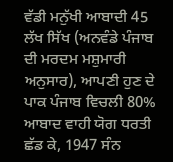ਵੱਡੀ ਮਨੁੱਖੀ ਆਬਾਦੀ 45 ਲੱਖ ਸਿੱਖ (ਅਨਵੰਡੇ ਪੰਜਾਬ ਦੀ ਮਰਦਮ ਮਸ਼ੁਮਾਰੀ ਅਨੁਸਾਰ), ਆਪਣੀ ਹੁਣ ਦੇ ਪਾਕ ਪੰਜਾਬ ਵਿਚਲੀ 80% ਆਬਾਦ ਵਾਹੀ ਯੋਗ ਧਰਤੀ ਛੱਡ ਕੇ, 1947 ਸੰਨ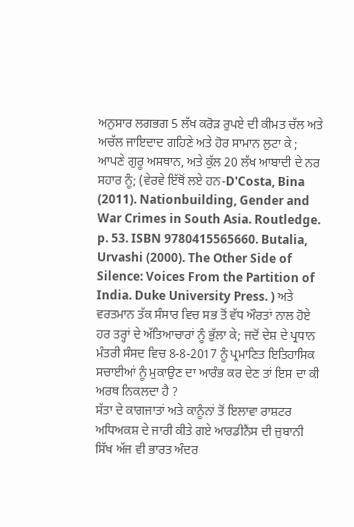ਅਨੁਸਾਰ ਲਗਭਗ 5 ਲੱਖ ਕਰੋੜ ਰੁਪਏ ਦੀ ਕੀਮਤ ਚੱਲ ਅਤੇ ਅਚੱਲ ਜਾਇਦਾਦ ਗਹਿਣੇ ਅਤੇ ਹੋਰ ਸਾਮਾਨ ਲੁਟਾ ਕੇ ; ਆਪਣੇ ਗੁਰੂ ਅਸਥਾਨ, ਅਤੇ ਕੁੱਲ 20 ਲੱਖ ਆਬਾਦੀ ਦੇ ਨਰ ਸਹਾਰ ਨੂੰ; (ਵੇਰਵੇ ਇੱਥੋਂ ਲਏ ਹਨ-D'Costa, Bina (2011). Nationbuilding, Gender and War Crimes in South Asia. Routledge. p. 53. ISBN 9780415565660. Butalia, Urvashi (2000). The Other Side of Silence: Voices From the Partition of India. Duke University Press. ) ਅਤੇ ਵਰਤਮਾਨ ਤੱਕ ਸੰਸਾਰ ਵਿਚ ਸਭ ਤੋਂ ਵੱਧ ਔਰਤਾਂ ਨਾਲ ਹੋਏ ਹਰ ਤਰ੍ਹਾਂ ਦੇ ਅੱਤਿਆਚਾਰਾਂ ਨੂੰ ਭੁੱਲਾ ਕੇ; ਜਦੋਂ ਦੇਸ਼ ਦੇ ਪ੍ਰਧਾਨ ਮੰਤਰੀ ਸੰਸਦ ਵਿਚ 8-8-2017 ਨੂੰ ਪ੍ਰਮਾਣਿਤ ਇਤਿਹਾਸਿਕ ਸਚਾਈਆਂ ਨੂੰ ਮੁਕਾਉਣ ਦਾ ਆਰੰਭ ਕਰ ਦੇਣ ਤਾਂ ਇਸ ਦਾ ਕੀ ਅਰਥ ਨਿਕਲਦਾ ਹੈ ?
ਸੱਤਾ ਦੇ ਕਾਗਜਾਤਾਂ ਅਤੇ ਕਾਨੂੰਨਾਂ ਤੋਂ ਇਲਾਵਾ ਰਾਸ਼ਟਰ ਅਧਿਅਕਸ਼ ਦੇ ਜਾਰੀ ਕੀਤੇ ਗਏ ਆਰਡੀਨੈਂਸ ਦੀ ਜ਼ੁਬਾਨੀ ਸਿੱਖ ਅੱਜ ਵੀ ਭਾਰਤ ਅੰਦਰ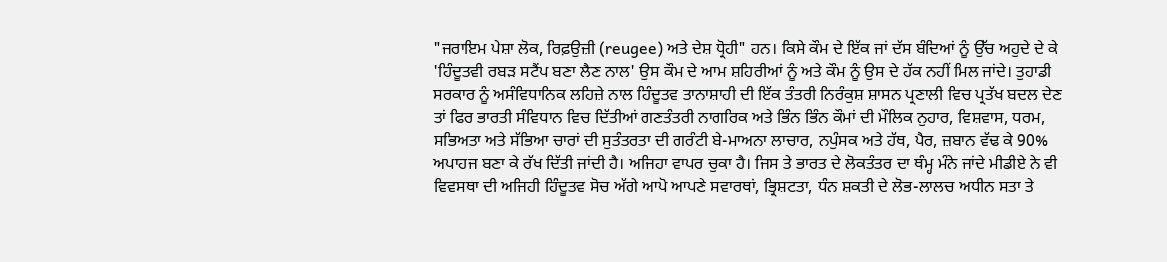"ਜਰਾਇਮ ਪੇਸ਼ਾ ਲੋਕ, ਰਿਫ਼ਉਜ਼ੀ (reugee) ਅਤੇ ਦੇਸ਼ ਧ੍ਰੋਹੀ" ਹਨ। ਕਿਸੇ ਕੌਮ ਦੇ ਇੱਕ ਜਾਂ ਦੱਸ ਬੰਦਿਆਂ ਨੂੰ ਉੱਚ ਅਹੁਦੇ ਦੇ ਕੇ 'ਹਿੰਦੂਤਵੀ ਰਬੜ ਸਟੈਂਪ ਬਣਾ ਲੈਣ ਨਾਲ' ਉਸ ਕੌਮ ਦੇ ਆਮ ਸ਼ਹਿਰੀਆਂ ਨੂੰ ਅਤੇ ਕੌਮ ਨੂੰ ਉਸ ਦੇ ਹੱਕ ਨਹੀਂ ਮਿਲ ਜਾਂਦੇ। ਤੁਹਾਡੀ ਸਰਕਾਰ ਨੂੰ ਅਸੰਵਿਧਾਨਿਕ ਲਹਿਜ਼ੇ ਨਾਲ ਹਿੰਦੂਤਵ ਤਾਨਾਸ਼ਾਹੀ ਦੀ ਇੱਕ ਤੰਤਰੀ ਨਿਰੰਕੁਸ਼ ਸ਼ਾਸਨ ਪ੍ਰਣਾਲੀ ਵਿਚ ਪ੍ਰਤੱਖ ਬਦਲ ਦੇਣ ਤਾਂ ਫਿਰ ਭਾਰਤੀ ਸੰਵਿਧਾਨ ਵਿਚ ਦਿੱਤੀਆਂ ਗਣਤੰਤਰੀ ਨਾਗਰਿਕ ਅਤੇ ਭਿੰਨ ਭਿੰਨ ਕੌਮਾਂ ਦੀ ਮੌਲਿਕ ਨੁਹਾਰ, ਵਿਸ਼ਵਾਸ, ਧਰਮ, ਸਭਿਅਤਾ ਅਤੇ ਸੱਭਿਆ ਚਾਰਾਂ ਦੀ ਸੁਤੰਤਰਤਾ ਦੀ ਗਰੰਟੀ ਬੇ-ਮਾਅਨਾ ਲਾਚਾਰ, ਨਪੁੰਸਕ ਅਤੇ ਹੱਥ, ਪੈਰ, ਜ਼ਬਾਨ ਵੱਢ ਕੇ 90% ਅਪਾਹਜ ਬਣਾ ਕੇ ਰੱਖ ਦਿੱਤੀ ਜਾਂਦੀ ਹੈ। ਅਜਿਹਾ ਵਾਪਰ ਚੁਕਾ ਹੈ। ਜਿਸ ਤੇ ਭਾਰਤ ਦੇ ਲੋਕਤੰਤਰ ਦਾ ਥੰਮ੍ਹ ਮੰਨੇ ਜਾਂਦੇ ਮੀਡੀਏ ਨੇ ਵੀ ਵਿਵਸਥਾ ਦੀ ਅਜਿਹੀ ਹਿੰਦੂਤਵ ਸੋਚ ਅੱਗੇ ਆਪੋ ਆਪਣੇ ਸਵਾਰਥਾਂ, ਭ੍ਰਿਸ਼ਟਤਾ, ਧੰਨ ਸ਼ਕਤੀ ਦੇ ਲੋਭ-ਲਾਲਚ ਅਧੀਨ ਸਤਾ ਤੇ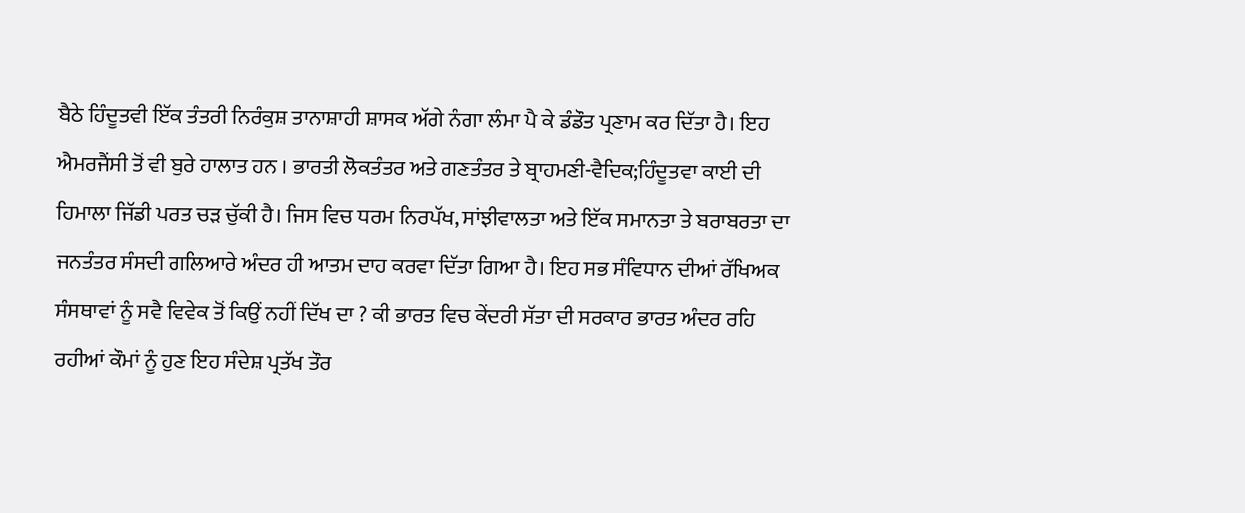ਬੈਠੇ ਹਿੰਦੂਤਵੀ ਇੱਕ ਤੰਤਰੀ ਨਿਰੰਕੁਸ਼ ਤਾਨਾਸ਼ਾਹੀ ਸ਼ਾਸਕ ਅੱਗੇ ਨੰਗਾ ਲੰਮਾ ਪੈ ਕੇ ਡੰਡੌਤ ਪ੍ਰਣਾਮ ਕਰ ਦਿੱਤਾ ਹੈ। ਇਹ ਐਮਰਜੈਂਸੀ ਤੋਂ ਵੀ ਬੁਰੇ ਹਾਲਾਤ ਹਨ । ਭਾਰਤੀ ਲੋਕਤੰਤਰ ਅਤੇ ਗਣਤੰਤਰ ਤੇ ਬ੍ਰਾਹਮਣੀ-ਵੈਦਿਕ;ਹਿੰਦੂਤਵਾ ਕਾਈ ਦੀ ਹਿਮਾਲਾ ਜਿੱਡੀ ਪਰਤ ਚੜ ਚੁੱਕੀ ਹੈ। ਜਿਸ ਵਿਚ ਧਰਮ ਨਿਰਪੱਖ, ਸਾਂਝੀਵਾਲਤਾ ਅਤੇ ਇੱਕ ਸਮਾਨਤਾ ਤੇ ਬਰਾਬਰਤਾ ਦਾ ਜਨਤੰਤਰ ਸੰਸਦੀ ਗਲਿਆਰੇ ਅੰਦਰ ਹੀ ਆਤਮ ਦਾਹ ਕਰਵਾ ਦਿੱਤਾ ਗਿਆ ਹੈ। ਇਹ ਸਭ ਸੰਵਿਧਾਨ ਦੀਆਂ ਰੱਖਿਅਕ ਸੰਸਥਾਵਾਂ ਨੂੰ ਸਵੈ ਵਿਵੇਕ ਤੋਂ ਕਿਉਂ ਨਹੀਂ ਦਿੱਖ ਦਾ ? ਕੀ ਭਾਰਤ ਵਿਚ ਕੇਂਦਰੀ ਸੱਤਾ ਦੀ ਸਰਕਾਰ ਭਾਰਤ ਅੰਦਰ ਰਹਿ ਰਹੀਆਂ ਕੌਮਾਂ ਨੂੰ ਹੁਣ ਇਹ ਸੰਦੇਸ਼ ਪ੍ਰਤੱਖ ਤੌਰ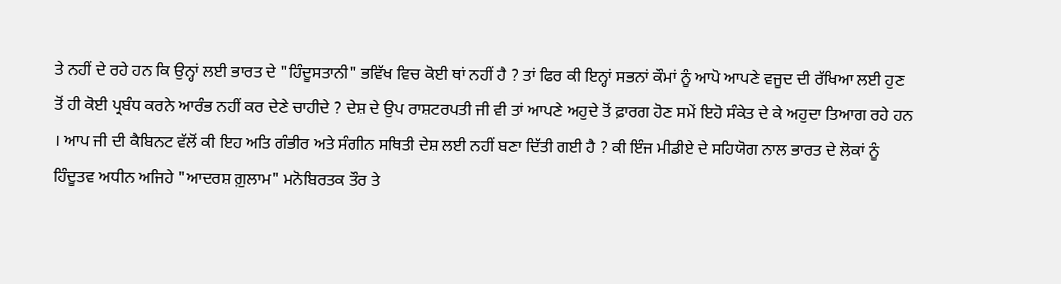ਤੇ ਨਹੀਂ ਦੇ ਰਹੇ ਹਨ ਕਿ ਉਨ੍ਹਾਂ ਲਈ ਭਾਰਤ ਦੇ "ਹਿੰਦੂਸਤਾਨੀ" ਭਵਿੱਖ ਵਿਚ ਕੋਈ ਥਾਂ ਨਹੀਂ ਹੈ ? ਤਾਂ ਫਿਰ ਕੀ ਇਨ੍ਹਾਂ ਸਭਨਾਂ ਕੌਮਾਂ ਨੂੰ ਆਪੋ ਆਪਣੇ ਵਜੂਦ ਦੀ ਰੱਖਿਆ ਲਈ ਹੁਣ ਤੋਂ ਹੀ ਕੋਈ ਪ੍ਰਬੰਧ ਕਰਨੇ ਆਰੰਭ ਨਹੀਂ ਕਰ ਦੇਣੇ ਚਾਹੀਦੇ ? ਦੇਸ਼ ਦੇ ਉਪ ਰਾਸ਼ਟਰਪਤੀ ਜੀ ਵੀ ਤਾਂ ਆਪਣੇ ਅਹੁਦੇ ਤੋਂ ਫ਼ਾਰਗ ਹੋਣ ਸਮੇਂ ਇਹੋ ਸੰਕੇਤ ਦੇ ਕੇ ਅਹੁਦਾ ਤਿਆਗ ਰਹੇ ਹਨ । ਆਪ ਜੀ ਦੀ ਕੈਬਿਨਟ ਵੱਲੋਂ ਕੀ ਇਹ ਅਤਿ ਗੰਭੀਰ ਅਤੇ ਸੰਗੀਨ ਸਥਿਤੀ ਦੇਸ਼ ਲਈ ਨਹੀਂ ਬਣਾ ਦਿੱਤੀ ਗਈ ਹੈ ? ਕੀ ਇੰਜ ਮੀਡੀਏ ਦੇ ਸਹਿਯੋਗ ਨਾਲ ਭਾਰਤ ਦੇ ਲੋਕਾਂ ਨੂੰ ਹਿੰਦੂਤਵ ਅਧੀਨ ਅਜਿਹੇ "ਆਦਰਸ਼ ਗ਼ੁਲਾਮ" ਮਨੋਬਿਰਤਕ ਤੌਰ ਤੇ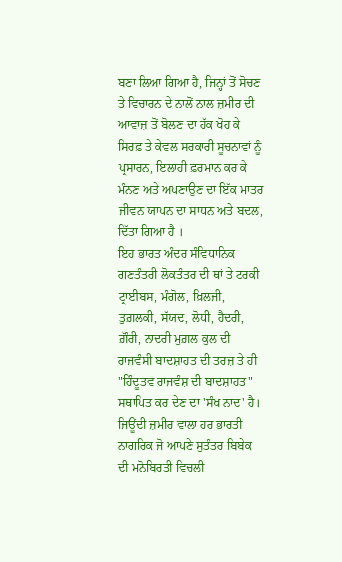ਬਣਾ ਲਿਆ ਗਿਆ ਹੈ, ਜਿਨ੍ਹਾਂ ਤੋਂ ਸੋਚਣ ਤੇ ਵਿਚਾਰਨ ਦੇ ਨਾਲੋਂ ਨਾਲ ਜ਼ਮੀਰ ਦੀ ਆਵਾਜ਼ ਤੋਂ ਬੋਲਣ ਦਾ ਹੱਕ ਖੋਹ ਕੇ ਸਿਰਫ਼ ਤੇ ਕੇਵਲ ਸਰਕਾਰੀ ਸੂਚਨਾਵਾਂ ਨੂੰ ਪ੍ਰਸਾਰਨ, ਇਲਾਹੀ ਫ਼ਰਮਾਨ ਕਰ ਕੇ ਮੰਨਣ ਅਤੇ ਅਪਣਾਉਣ ਦਾ ਇੱਕ ਮਾਤਰ ਜੀਵਨ ਯਾਪਨ ਦਾ ਸਾਧਨ ਅਤੇ ਬਦਲ, ਦਿੱਤਾ ਗਿਆ ਹੈ ।
ਇਹ ਭਾਰਤ ਅੰਦਰ ਸੰਵਿਧਾਨਿਕ ਗਣਤੰਤਰੀ ਲੋਕਤੰਤਰ ਦੀ ਥਾਂ ਤੇ ਟਰਕੀ ਟ੍ਰਾਈਬਸ, ਮੰਗੋਲ, ਖ਼ਿਲਜੀ, ਤੁਗ਼ਲਕੀ, ਸੱਯਦ, ਲੋਧੀ, ਹੈਦਰੀ, ਗ਼ੌਰੀ, ਨਾਦਰੀ ਮੁਗ਼ਲ ਕੁਲ ਦੀ ਰਾਜਵੰਸੀ ਬਾਦਸ਼ਾਹਤ ਦੀ ਤਰਜ਼ ਤੇ ਹੀ "ਹਿੰਦੂਤਵ ਰਾਜਵੰਸ਼ ਦੀ ਬਾਦਸ਼ਾਹਤ" ਸਥਾਪਿਤ ਕਰ ਦੇਣ ਦਾ 'ਸੰਖ ਨਾਦ' ਹੈ।
ਜਿਊਂਦੀ ਜ਼ਮੀਰ ਵਾਲਾ ਹਰ ਭਾਰਤੀ ਨਾਗਰਿਕ ਜੋ ਆਪਣੇ ਸੁਤੰਤਰ ਬਿਬੇਕ ਦੀ ਮਨੋਬਿਰਤੀ ਵਿਚਲੀ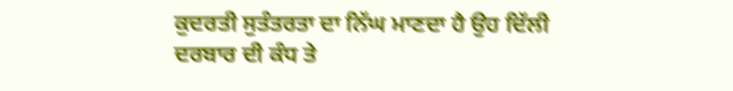ਕੁਦਰਤੀ ਸੁਤੰਤਰਤਾ ਦਾ ਨਿੱਘ ਮਾਣਦਾ ਹੈ ਉਹ ਦਿੱਲੀ ਦਰਬਾਰ ਦੀ ਕੰਧ ਤੇ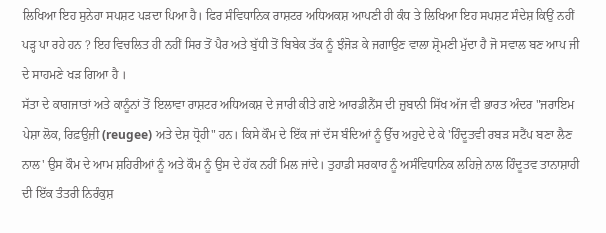ਲਿਖਿਆ ਇਹ ਸੁਨੇਹਾ ਸਪਸ਼ਟ ਪੜਦਾ ਪਿਆ ਹੈ। ਫਿਰ ਸੰਵਿਧਾਨਿਕ ਰਾਸ਼ਟਰ ਅਧਿਅਕਸ਼ ਆਪਣੀ ਹੀ ਕੰਧ ਤੇ ਲਿਖਿਆ ਇਹ ਸਪਸ਼ਟ ਸੰਦੇਸ਼ ਕਿਉਂ ਨਹੀਂ ਪੜ੍ਹ ਪਾ ਰਹੇ ਹਨ ? ਇਹ ਵਿਚਲਿਤ ਹੀ ਨਹੀਂ ਸਿਰ ਤੋਂ ਪੈਰ ਅਤੇ ਬੁੱਧੀ ਤੋਂ ਬਿਬੇਕ ਤੱਕ ਨੂੰ ਝੰਜੋੜ ਕੇ ਜਗਾਉਣ ਵਾਲਾ ਸ਼੍ਰੋਮਣੀ ਮੁੱਦਾ ਹੈ ਜੋ ਸਵਾਲ ਬਣ ਆਪ ਜੀ ਦੇ ਸਾਹਮਣੇ ਖੜ ਗਿਆ ਹੈ ।
ਸੱਤਾ ਦੇ ਕਾਗਜਾਤਾਂ ਅਤੇ ਕਾਨੂੰਨਾਂ ਤੋਂ ਇਲਾਵਾ ਰਾਸ਼ਟਰ ਅਧਿਅਕਸ਼ ਦੇ ਜਾਰੀ ਕੀਤੇ ਗਏ ਆਰਡੀਨੈਂਸ ਦੀ ਜ਼ੁਬਾਨੀ ਸਿੱਖ ਅੱਜ ਵੀ ਭਾਰਤ ਅੰਦਰ "ਜਰਾਇਮ ਪੇਸ਼ਾ ਲੋਕ, ਰਿਫ਼ਉਜ਼ੀ (reugee) ਅਤੇ ਦੇਸ਼ ਧ੍ਰੋਹੀ" ਹਨ। ਕਿਸੇ ਕੌਮ ਦੇ ਇੱਕ ਜਾਂ ਦੱਸ ਬੰਦਿਆਂ ਨੂੰ ਉੱਚ ਅਹੁਦੇ ਦੇ ਕੇ 'ਹਿੰਦੂਤਵੀ ਰਬੜ ਸਟੈਂਪ ਬਣਾ ਲੈਣ ਨਾਲ' ਉਸ ਕੌਮ ਦੇ ਆਮ ਸ਼ਹਿਰੀਆਂ ਨੂੰ ਅਤੇ ਕੌਮ ਨੂੰ ਉਸ ਦੇ ਹੱਕ ਨਹੀਂ ਮਿਲ ਜਾਂਦੇ। ਤੁਹਾਡੀ ਸਰਕਾਰ ਨੂੰ ਅਸੰਵਿਧਾਨਿਕ ਲਹਿਜ਼ੇ ਨਾਲ ਹਿੰਦੂਤਵ ਤਾਨਾਸ਼ਾਹੀ ਦੀ ਇੱਕ ਤੰਤਰੀ ਨਿਰੰਕੁਸ਼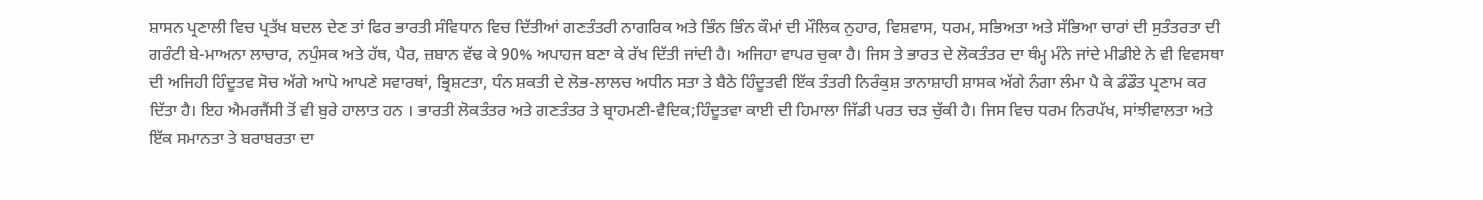ਸ਼ਾਸਨ ਪ੍ਰਣਾਲੀ ਵਿਚ ਪ੍ਰਤੱਖ ਬਦਲ ਦੇਣ ਤਾਂ ਫਿਰ ਭਾਰਤੀ ਸੰਵਿਧਾਨ ਵਿਚ ਦਿੱਤੀਆਂ ਗਣਤੰਤਰੀ ਨਾਗਰਿਕ ਅਤੇ ਭਿੰਨ ਭਿੰਨ ਕੌਮਾਂ ਦੀ ਮੌਲਿਕ ਨੁਹਾਰ, ਵਿਸ਼ਵਾਸ, ਧਰਮ, ਸਭਿਅਤਾ ਅਤੇ ਸੱਭਿਆ ਚਾਰਾਂ ਦੀ ਸੁਤੰਤਰਤਾ ਦੀ ਗਰੰਟੀ ਬੇ-ਮਾਅਨਾ ਲਾਚਾਰ, ਨਪੁੰਸਕ ਅਤੇ ਹੱਥ, ਪੈਰ, ਜ਼ਬਾਨ ਵੱਢ ਕੇ 90% ਅਪਾਹਜ ਬਣਾ ਕੇ ਰੱਖ ਦਿੱਤੀ ਜਾਂਦੀ ਹੈ। ਅਜਿਹਾ ਵਾਪਰ ਚੁਕਾ ਹੈ। ਜਿਸ ਤੇ ਭਾਰਤ ਦੇ ਲੋਕਤੰਤਰ ਦਾ ਥੰਮ੍ਹ ਮੰਨੇ ਜਾਂਦੇ ਮੀਡੀਏ ਨੇ ਵੀ ਵਿਵਸਥਾ ਦੀ ਅਜਿਹੀ ਹਿੰਦੂਤਵ ਸੋਚ ਅੱਗੇ ਆਪੋ ਆਪਣੇ ਸਵਾਰਥਾਂ, ਭ੍ਰਿਸ਼ਟਤਾ, ਧੰਨ ਸ਼ਕਤੀ ਦੇ ਲੋਭ-ਲਾਲਚ ਅਧੀਨ ਸਤਾ ਤੇ ਬੈਠੇ ਹਿੰਦੂਤਵੀ ਇੱਕ ਤੰਤਰੀ ਨਿਰੰਕੁਸ਼ ਤਾਨਾਸ਼ਾਹੀ ਸ਼ਾਸਕ ਅੱਗੇ ਨੰਗਾ ਲੰਮਾ ਪੈ ਕੇ ਡੰਡੌਤ ਪ੍ਰਣਾਮ ਕਰ ਦਿੱਤਾ ਹੈ। ਇਹ ਐਮਰਜੈਂਸੀ ਤੋਂ ਵੀ ਬੁਰੇ ਹਾਲਾਤ ਹਨ । ਭਾਰਤੀ ਲੋਕਤੰਤਰ ਅਤੇ ਗਣਤੰਤਰ ਤੇ ਬ੍ਰਾਹਮਣੀ-ਵੈਦਿਕ;ਹਿੰਦੂਤਵਾ ਕਾਈ ਦੀ ਹਿਮਾਲਾ ਜਿੱਡੀ ਪਰਤ ਚੜ ਚੁੱਕੀ ਹੈ। ਜਿਸ ਵਿਚ ਧਰਮ ਨਿਰਪੱਖ, ਸਾਂਝੀਵਾਲਤਾ ਅਤੇ ਇੱਕ ਸਮਾਨਤਾ ਤੇ ਬਰਾਬਰਤਾ ਦਾ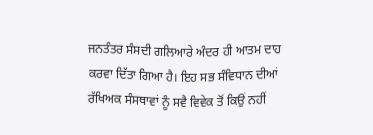ਜਨਤੰਤਰ ਸੰਸਦੀ ਗਲਿਆਰੇ ਅੰਦਰ ਹੀ ਆਤਮ ਦਾਹ ਕਰਵਾ ਦਿੱਤਾ ਗਿਆ ਹੈ। ਇਹ ਸਭ ਸੰਵਿਧਾਨ ਦੀਆਂ ਰੱਖਿਅਕ ਸੰਸਥਾਵਾਂ ਨੂੰ ਸਵੈ ਵਿਵੇਕ ਤੋਂ ਕਿਉਂ ਨਹੀਂ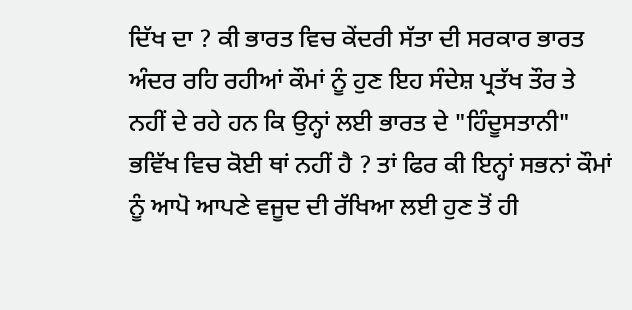ਦਿੱਖ ਦਾ ? ਕੀ ਭਾਰਤ ਵਿਚ ਕੇਂਦਰੀ ਸੱਤਾ ਦੀ ਸਰਕਾਰ ਭਾਰਤ ਅੰਦਰ ਰਹਿ ਰਹੀਆਂ ਕੌਮਾਂ ਨੂੰ ਹੁਣ ਇਹ ਸੰਦੇਸ਼ ਪ੍ਰਤੱਖ ਤੌਰ ਤੇ ਨਹੀਂ ਦੇ ਰਹੇ ਹਨ ਕਿ ਉਨ੍ਹਾਂ ਲਈ ਭਾਰਤ ਦੇ "ਹਿੰਦੂਸਤਾਨੀ" ਭਵਿੱਖ ਵਿਚ ਕੋਈ ਥਾਂ ਨਹੀਂ ਹੈ ? ਤਾਂ ਫਿਰ ਕੀ ਇਨ੍ਹਾਂ ਸਭਨਾਂ ਕੌਮਾਂ ਨੂੰ ਆਪੋ ਆਪਣੇ ਵਜੂਦ ਦੀ ਰੱਖਿਆ ਲਈ ਹੁਣ ਤੋਂ ਹੀ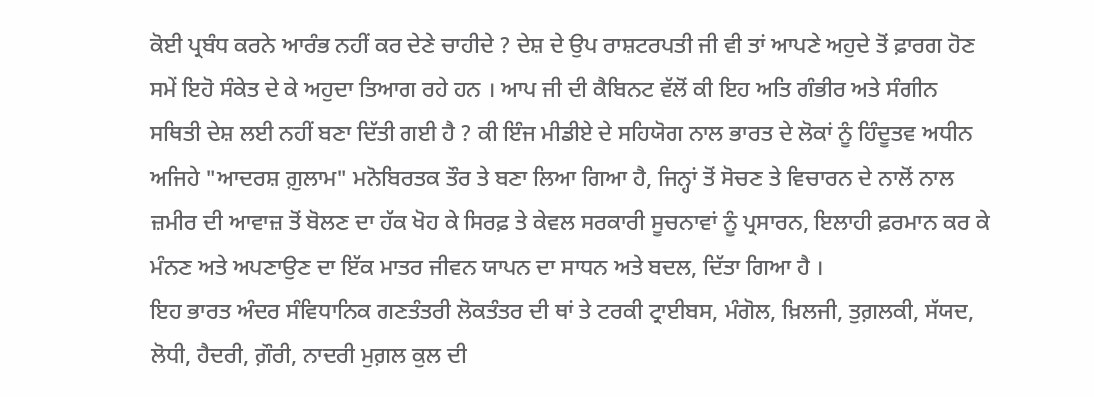ਕੋਈ ਪ੍ਰਬੰਧ ਕਰਨੇ ਆਰੰਭ ਨਹੀਂ ਕਰ ਦੇਣੇ ਚਾਹੀਦੇ ? ਦੇਸ਼ ਦੇ ਉਪ ਰਾਸ਼ਟਰਪਤੀ ਜੀ ਵੀ ਤਾਂ ਆਪਣੇ ਅਹੁਦੇ ਤੋਂ ਫ਼ਾਰਗ ਹੋਣ ਸਮੇਂ ਇਹੋ ਸੰਕੇਤ ਦੇ ਕੇ ਅਹੁਦਾ ਤਿਆਗ ਰਹੇ ਹਨ । ਆਪ ਜੀ ਦੀ ਕੈਬਿਨਟ ਵੱਲੋਂ ਕੀ ਇਹ ਅਤਿ ਗੰਭੀਰ ਅਤੇ ਸੰਗੀਨ ਸਥਿਤੀ ਦੇਸ਼ ਲਈ ਨਹੀਂ ਬਣਾ ਦਿੱਤੀ ਗਈ ਹੈ ? ਕੀ ਇੰਜ ਮੀਡੀਏ ਦੇ ਸਹਿਯੋਗ ਨਾਲ ਭਾਰਤ ਦੇ ਲੋਕਾਂ ਨੂੰ ਹਿੰਦੂਤਵ ਅਧੀਨ ਅਜਿਹੇ "ਆਦਰਸ਼ ਗ਼ੁਲਾਮ" ਮਨੋਬਿਰਤਕ ਤੌਰ ਤੇ ਬਣਾ ਲਿਆ ਗਿਆ ਹੈ, ਜਿਨ੍ਹਾਂ ਤੋਂ ਸੋਚਣ ਤੇ ਵਿਚਾਰਨ ਦੇ ਨਾਲੋਂ ਨਾਲ ਜ਼ਮੀਰ ਦੀ ਆਵਾਜ਼ ਤੋਂ ਬੋਲਣ ਦਾ ਹੱਕ ਖੋਹ ਕੇ ਸਿਰਫ਼ ਤੇ ਕੇਵਲ ਸਰਕਾਰੀ ਸੂਚਨਾਵਾਂ ਨੂੰ ਪ੍ਰਸਾਰਨ, ਇਲਾਹੀ ਫ਼ਰਮਾਨ ਕਰ ਕੇ ਮੰਨਣ ਅਤੇ ਅਪਣਾਉਣ ਦਾ ਇੱਕ ਮਾਤਰ ਜੀਵਨ ਯਾਪਨ ਦਾ ਸਾਧਨ ਅਤੇ ਬਦਲ, ਦਿੱਤਾ ਗਿਆ ਹੈ ।
ਇਹ ਭਾਰਤ ਅੰਦਰ ਸੰਵਿਧਾਨਿਕ ਗਣਤੰਤਰੀ ਲੋਕਤੰਤਰ ਦੀ ਥਾਂ ਤੇ ਟਰਕੀ ਟ੍ਰਾਈਬਸ, ਮੰਗੋਲ, ਖ਼ਿਲਜੀ, ਤੁਗ਼ਲਕੀ, ਸੱਯਦ, ਲੋਧੀ, ਹੈਦਰੀ, ਗ਼ੌਰੀ, ਨਾਦਰੀ ਮੁਗ਼ਲ ਕੁਲ ਦੀ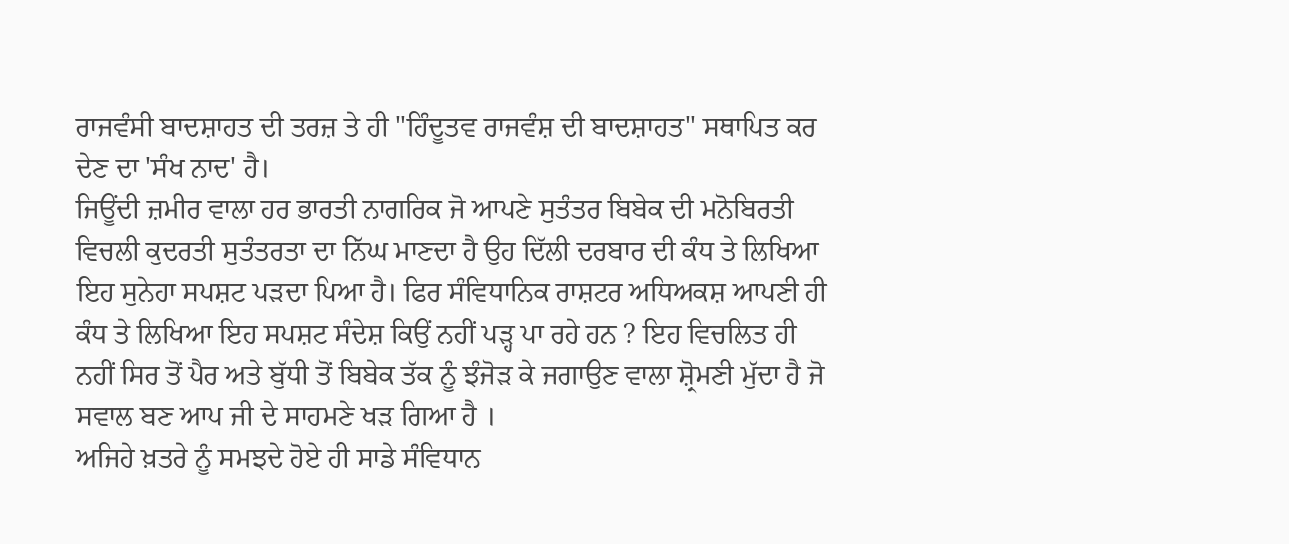ਰਾਜਵੰਸੀ ਬਾਦਸ਼ਾਹਤ ਦੀ ਤਰਜ਼ ਤੇ ਹੀ "ਹਿੰਦੂਤਵ ਰਾਜਵੰਸ਼ ਦੀ ਬਾਦਸ਼ਾਹਤ" ਸਥਾਪਿਤ ਕਰ ਦੇਣ ਦਾ 'ਸੰਖ ਨਾਦ' ਹੈ।
ਜਿਊਂਦੀ ਜ਼ਮੀਰ ਵਾਲਾ ਹਰ ਭਾਰਤੀ ਨਾਗਰਿਕ ਜੋ ਆਪਣੇ ਸੁਤੰਤਰ ਬਿਬੇਕ ਦੀ ਮਨੋਬਿਰਤੀ ਵਿਚਲੀ ਕੁਦਰਤੀ ਸੁਤੰਤਰਤਾ ਦਾ ਨਿੱਘ ਮਾਣਦਾ ਹੈ ਉਹ ਦਿੱਲੀ ਦਰਬਾਰ ਦੀ ਕੰਧ ਤੇ ਲਿਖਿਆ ਇਹ ਸੁਨੇਹਾ ਸਪਸ਼ਟ ਪੜਦਾ ਪਿਆ ਹੈ। ਫਿਰ ਸੰਵਿਧਾਨਿਕ ਰਾਸ਼ਟਰ ਅਧਿਅਕਸ਼ ਆਪਣੀ ਹੀ ਕੰਧ ਤੇ ਲਿਖਿਆ ਇਹ ਸਪਸ਼ਟ ਸੰਦੇਸ਼ ਕਿਉਂ ਨਹੀਂ ਪੜ੍ਹ ਪਾ ਰਹੇ ਹਨ ? ਇਹ ਵਿਚਲਿਤ ਹੀ ਨਹੀਂ ਸਿਰ ਤੋਂ ਪੈਰ ਅਤੇ ਬੁੱਧੀ ਤੋਂ ਬਿਬੇਕ ਤੱਕ ਨੂੰ ਝੰਜੋੜ ਕੇ ਜਗਾਉਣ ਵਾਲਾ ਸ਼੍ਰੋਮਣੀ ਮੁੱਦਾ ਹੈ ਜੋ ਸਵਾਲ ਬਣ ਆਪ ਜੀ ਦੇ ਸਾਹਮਣੇ ਖੜ ਗਿਆ ਹੈ ।
ਅਜਿਹੇ ਖ਼ਤਰੇ ਨੂੰ ਸਮਝਦੇ ਹੋਏ ਹੀ ਸਾਡੇ ਸੰਵਿਧਾਨ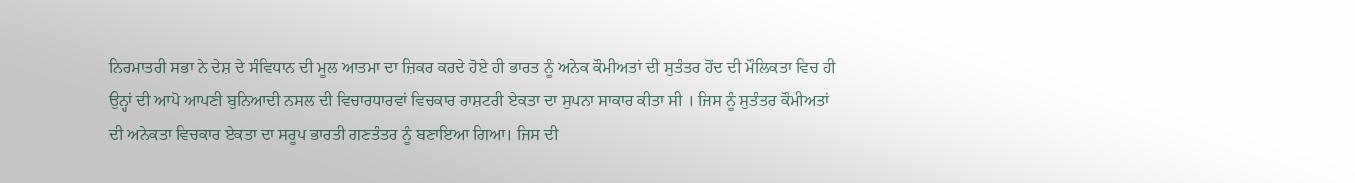ਨਿਰਮਾਤਰੀ ਸਭਾ ਨੇ ਦੇਸ਼ ਦੇ ਸੰਵਿਧਾਨ ਦੀ ਮੂਲ ਆਤਮਾ ਦਾ ਜ਼ਿਕਰ ਕਰਦੇ ਹੋਏ ਹੀ ਭਾਰਤ ਨੂੰ ਅਨੇਕ ਕੌਮੀਅਤਾਂ ਦੀ ਸੁਤੰਤਰ ਹੋਂਦ ਦੀ ਮੌਲਿਕਤਾ ਵਿਚ ਹੀ ਉਨ੍ਹਾਂ ਦੀ ਆਪੋ ਆਪਣੀ ਬੁਨਿਆਦੀ ਨਸਲ ਦੀ ਵਿਚਾਰਧਾਰਵਾਂ ਵਿਚਕਾਰ ਰਾਸ਼ਟਰੀ ਏਕਤਾ ਦਾ ਸੁਪਨਾ ਸਾਕਾਰ ਕੀਤਾ ਸੀ । ਜਿਸ ਨੂੰ ਸੁਤੰਤਰ ਕੌਮੀਅਤਾਂ ਦੀ ਅਨੇਕਤਾ ਵਿਚਕਾਰ ਏਕਤਾ ਦਾ ਸਰੂਪ ਭਾਰਤੀ ਗਣਤੰਤਰ ਨੂੰ ਬਣਾਇਆ ਗਿਆ। ਜਿਸ ਦੀ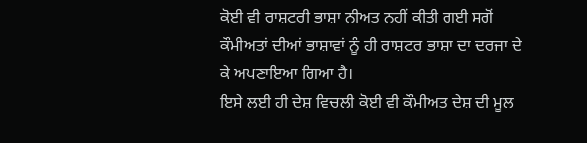ਕੋਈ ਵੀ ਰਾਸ਼ਟਰੀ ਭਾਸ਼ਾ ਨੀਅਤ ਨਹੀਂ ਕੀਤੀ ਗਈ ਸਗੋਂ ਕੌਮੀਅਤਾਂ ਦੀਆਂ ਭਾਸ਼ਾਵਾਂ ਨੂੰ ਹੀ ਰਾਸ਼ਟਰ ਭਾਸ਼ਾ ਦਾ ਦਰਜਾ ਦੇ ਕੇ ਅਪਣਾਇਆ ਗਿਆ ਹੈ।
ਇਸੇ ਲਈ ਹੀ ਦੇਸ਼ ਵਿਚਲੀ ਕੋਈ ਵੀ ਕੌਮੀਅਤ ਦੇਸ਼ ਦੀ ਮੂਲ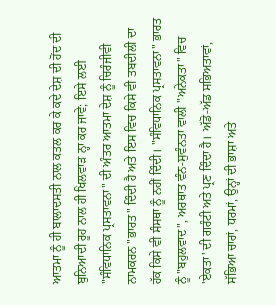ਆਤਮਾ ਨੂੰ ਹੀ ਬਾਲਾਦਸਤੀ ਨਾਲ ਕਤਲ ਕਰ ਕੇ ਕਦੇ ਦੇਸ਼ ਦੀ ਹੋਂਦ ਦੀ ਬੁਨਿਆਦੀ ਰੂਹ ਨਾਲ ਹੀ ਖਿਲਵਾੜ ਨ੍ਹਾ ਕਰ ਜਾਵੇ; ਇਸੇ ਲਈ "ਸੰਵਿਧਾਨਿਕ ਪ੍ਰਸਤਾਵਨਾ" ਦੀ ਅੰਤਰ ਆਤਮਾ ਦੇਸ਼ ਨੂੰ ਚਿਰੰਜੀਵੀ ਨਾਮਕਰਨ "ਭਾਰਤ" ਦਿੰਦੀ ਹੈ ਅਤੇ ਇਸ ਵਿਚ ਕਿਸੇ ਵੀ ਤਬਦੀਲੀ ਦਾ ਹੱਕ ਕਿਸੇ ਵੀ ਸੰਸਥਾ ਨੂੰ ਨਹੀਂ ਦਿੰਦੀ। "ਸੰਵਿਧਾਨਿਕ ਪ੍ਰਸਤਾਵਨਾ" ਭਾਰਤ ਨੂੰ "ਬਹੁਲਵਾਦ", ਅਰਥਾਤ ਵੰਨ-ਸੁਵੰਨਤਾ ਵਾਲੀ "ਅਨੇਕਤਾ" ਵਿਚ 'ਏਕਤਾ' ਦੀ ਗਰੰਟੀ ਅਤੇ ਪ੍ਰਣ ਦਿੰਦਾ ਹੈ। ਅੱਡੋ-ਅੱਡ ਸਭਿਅਤਾਵਾਂ, ਸੱਭਿਆ ਚਾਰਾਂ, ਧਰਮਾਂ, ਉਨ੍ਹਾਂ ਦੀ ਭਾਸ਼ਾ ਅਤੇ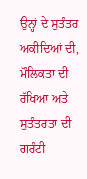ਉਨ੍ਹਾਂ ਦੇ ਸੁਤੰਤਰ ਅਕੀਦਿਆਂ ਦੀ, ਮੌਲਿਕਤਾ ਦੀ ਰੱਖਿਆ ਅਤੇ ਸੁਤੰਤਰਤਾ ਦੀ ਗਰੰਟੀ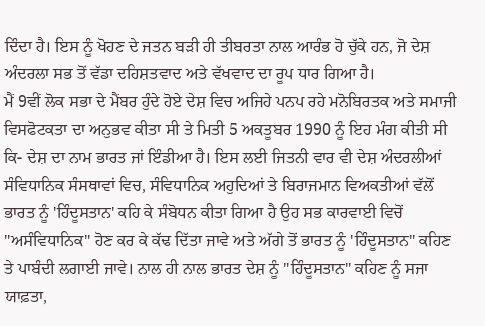ਦਿੰਦਾ ਹੈ। ਇਸ ਨੂੰ ਖੋਹਣ ਦੇ ਜਤਨ ਬੜੀ ਹੀ ਤੀਬਰਤਾ ਨਾਲ ਆਰੰਭ ਹੋ ਚੁੱਕੇ ਹਨ, ਜੋ ਦੇਸ਼ ਅੰਦਰਲਾ ਸਭ ਤੋਂ ਵੱਡਾ ਦਹਿਸ਼ਤਵਾਦ ਅਤੇ ਵੱਖਵਾਦ ਦਾ ਰੂਪ ਧਾਰ ਗਿਆ ਹੈ।
ਮੈਂ 9ਵੀਂ ਲੋਕ ਸਭਾ ਦੇ ਮੈਂਬਰ ਹੁੰਦੇ ਹੋਏ ਦੇਸ਼ ਵਿਚ ਅਜਿਹੇ ਪਨਪ ਰਹੇ ਮਨੋਬਿਰਤਕ ਅਤੇ ਸਮਾਜੀ ਵਿਸਫੋਟਕਤਾ ਦਾ ਅਨੁਭਵ ਕੀਤਾ ਸੀ ਤੇ ਮਿਤੀ 5 ਅਕਤੂਬਰ 1990 ਨੂੰ ਇਹ ਮੰਗ ਕੀਤੀ ਸੀ ਕਿ- ਦੇਸ਼ ਦਾ ਨਾਮ ਭਾਰਤ ਜਾਂ ਇੰਡੀਆ ਹੈ। ਇਸ ਲਈ ਜਿਤਨੀ ਵਾਰ ਵੀ ਦੇਸ਼ ਅੰਦਰਲੀਆਂ ਸੰਵਿਧਾਨਿਕ ਸੰਸਥਾਵਾਂ ਵਿਚ, ਸੰਵਿਧਾਨਿਕ ਅਹੁਦਿਆਂ ਤੇ ਬਿਰਾਜਮਾਨ ਵਿਅਕਤੀਆਂ ਵੱਲੋਂ ਭਾਰਤ ਨੂੰ 'ਹਿੰਦੂਸਤਾਨ' ਕਹਿ ਕੇ ਸੰਬੋਧਨ ਕੀਤਾ ਗਿਆ ਹੈ ਉਹ ਸਭ ਕਾਰਵਾਈ ਵਿਚੋਂ "ਅਸੰਵਿਧਾਨਿਕ" ਹੋਣ ਕਰ ਕੇ ਕੱਢ ਦਿੱਤਾ ਜਾਵੇ ਅਤੇ ਅੱਗੇ ਤੋਂ ਭਾਰਤ ਨੂੰ 'ਹਿੰਦੂਸਤਾਨ" ਕਹਿਣ ਤੇ ਪਾਬੰਦੀ ਲਗਾਈ ਜਾਵੇ। ਨਾਲ ਹੀ ਨਾਲ ਭਾਰਤ ਦੇਸ਼ ਨੂੰ "ਹਿੰਦੂਸਤਾਨ" ਕਹਿਣ ਨੂੰ ਸਜਾ ਯਾਫ਼ਤਾ,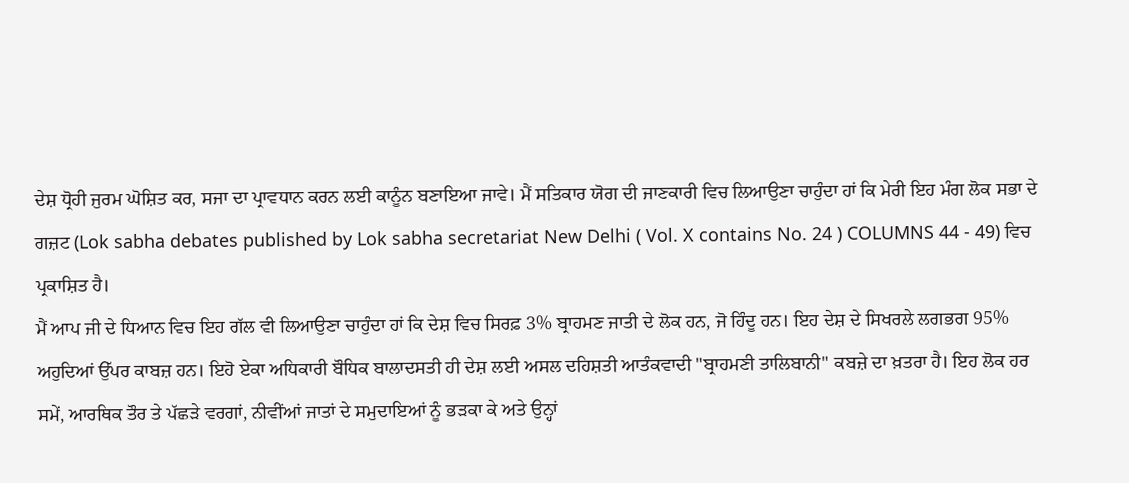ਦੇਸ਼ ਧ੍ਰੋਹੀ ਜੁਰਮ ਘੋਸ਼ਿਤ ਕਰ, ਸਜਾ ਦਾ ਪ੍ਰਾਵਧਾਨ ਕਰਨ ਲਈ ਕਾਨੂੰਨ ਬਣਾਇਆ ਜਾਵੇ। ਮੈਂ ਸਤਿਕਾਰ ਯੋਗ ਦੀ ਜਾਣਕਾਰੀ ਵਿਚ ਲਿਆਉਣਾ ਚਾਹੁੰਦਾ ਹਾਂ ਕਿ ਮੇਰੀ ਇਹ ਮੰਗ ਲੋਕ ਸਭਾ ਦੇ ਗਜ਼ਟ (Lok sabha debates published by Lok sabha secretariat New Delhi ( Vol. X contains No. 24 ) COLUMNS 44 - 49) ਵਿਚ ਪ੍ਰਕਾਸ਼ਿਤ ਹੈ।
ਮੈਂ ਆਪ ਜੀ ਦੇ ਧਿਆਨ ਵਿਚ ਇਹ ਗੱਲ ਵੀ ਲਿਆਉਣਾ ਚਾਹੁੰਦਾ ਹਾਂ ਕਿ ਦੇਸ਼ ਵਿਚ ਸਿਰਫ਼ 3% ਬ੍ਰਾਹਮਣ ਜਾਤੀ ਦੇ ਲੋਕ ਹਨ, ਜੋ ਹਿੰਦੂ ਹਨ। ਇਹ ਦੇਸ਼ ਦੇ ਸਿਖਰਲੇ ਲਗਭਗ 95% ਅਹੁਦਿਆਂ ਉੱਪਰ ਕਾਬਜ਼ ਹਨ। ਇਹੋ ਏਕਾ ਅਧਿਕਾਰੀ ਬੌਧਿਕ ਬਾਲਾਦਸਤੀ ਹੀ ਦੇਸ਼ ਲਈ ਅਸਲ ਦਹਿਸ਼ਤੀ ਆਤੰਕਵਾਦੀ "ਬ੍ਰਾਹਮਣੀ ਤਾਲਿਬਾਨੀ" ਕਬਜ਼ੇ ਦਾ ਖ਼ਤਰਾ ਹੈ। ਇਹ ਲੋਕ ਹਰ ਸਮੇਂ, ਆਰਥਿਕ ਤੌਰ ਤੇ ਪੱਛੜੇ ਵਰਗਾਂ, ਨੀਵੀਂਆਂ ਜਾਤਾਂ ਦੇ ਸਮੁਦਾਇਆਂ ਨੂੰ ਭੜਕਾ ਕੇ ਅਤੇ ਉਨ੍ਹਾਂ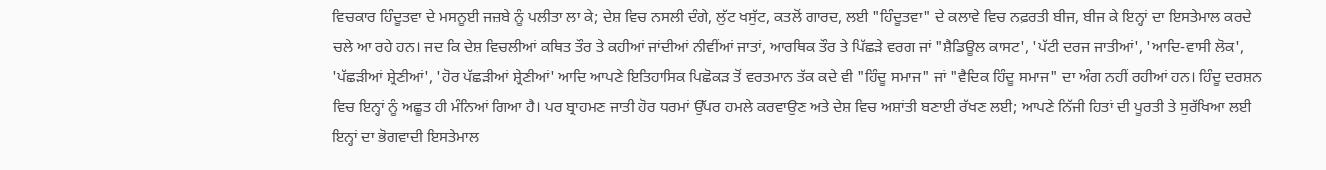ਵਿਚਕਾਰ ਹਿੰਦੂਤਵਾ ਦੇ ਮਸਨੂਈ ਜਜ਼ਬੇ ਨੂੰ ਪਲੀਤਾ ਲਾ ਕੇ; ਦੇਸ਼ ਵਿਚ ਨਸਲੀ ਦੰਗੇ, ਲੁੱਟ ਖਸੁੱਟ, ਕਤਲੋਂ ਗਾਰਦ, ਲਈ "ਹਿੰਦੂਤਵਾ" ਦੇ ਕਲਾਵੇ ਵਿਚ ਨਫ਼ਰਤੀ ਬੀਜ, ਬੀਜ ਕੇ ਇਨ੍ਹਾਂ ਦਾ ਇਸਤੇਮਾਲ ਕਰਦੇ ਚਲੇ ਆ ਰਹੇ ਹਨ। ਜਦ ਕਿ ਦੇਸ਼ ਵਿਚਲੀਆਂ ਕਥਿਤ ਤੌਰ ਤੇ ਕਹੀਆਂ ਜਾਂਦੀਆਂ ਨੀਵੀਂਆਂ ਜਾਤਾਂ, ਆਰਥਿਕ ਤੌਰ ਤੇ ਪਿੱਛੜੇ ਵਰਗ ਜਾਂ "ਸ਼ੈਡਿਊਲ ਕਾਸਟ', 'ਪੱਟੀ ਦਰਜ ਜਾਤੀਆਂ', 'ਆਦਿ-ਵਾਸੀ ਲੋਕ', 'ਪੱਛੜੀਆਂ ਸ਼੍ਰੇਣੀਆਂ', 'ਹੋਰ ਪੱਛੜੀਆਂ ਸ਼੍ਰੇਣੀਆਂ' ਆਦਿ ਆਪਣੇ ਇਤਿਹਾਸਿਕ ਪਿਛੋਕੜ ਤੋਂ ਵਰਤਮਾਨ ਤੱਕ ਕਦੇ ਵੀ "ਹਿੰਦੂ ਸਮਾਜ" ਜਾਂ "ਵੈਦਿਕ ਹਿੰਦੂ ਸਮਾਜ" ਦਾ ਅੰਗ ਨਹੀਂ ਰਹੀਆਂ ਹਨ। ਹਿੰਦੂ ਦਰਸ਼ਨ ਵਿਚ ਇਨ੍ਹਾਂ ਨੂੰ ਅਛੂਤ ਹੀ ਮੰਨਿਆਂ ਗਿਆ ਹੈ। ਪਰ ਬ੍ਰਾਹਮਣ ਜਾਤੀ ਹੋਰ ਧਰਮਾਂ ਉੱਪਰ ਹਮਲੇ ਕਰਵਾਉਣ ਅਤੇ ਦੇਸ਼ ਵਿਚ ਅਸ਼ਾਂਤੀ ਬਣਾਈ ਰੱਖਣ ਲਈ; ਆਪਣੇ ਨਿੱਜੀ ਹਿਤਾਂ ਦੀ ਪੂਰਤੀ ਤੇ ਸੁਰੱਖਿਆ ਲਈ ਇਨ੍ਹਾਂ ਦਾ ਭੋਗਵਾਦੀ ਇਸਤੇਮਾਲ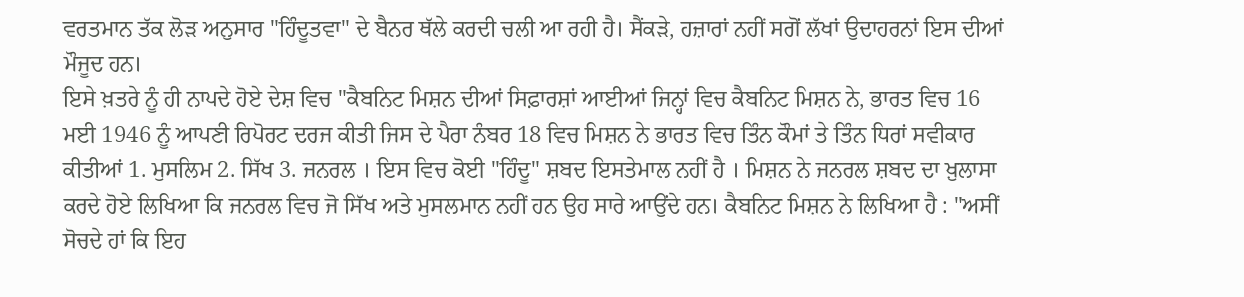ਵਰਤਮਾਨ ਤੱਕ ਲੋੜ ਅਨੁਸਾਰ "ਹਿੰਦੂਤਵਾ" ਦੇ ਬੈਨਰ ਥੱਲੇ ਕਰਦੀ ਚਲੀ ਆ ਰਹੀ ਹੈ। ਸੈਂਕੜੇ, ਹਜ਼ਾਰਾਂ ਨਹੀਂ ਸਗੋਂ ਲੱਖਾਂ ਉਦਾਹਰਨਾਂ ਇਸ ਦੀਆਂ ਮੌਜੂਦ ਹਨ।
ਇਸੇ ਖ਼ਤਰੇ ਨੂੰ ਹੀ ਨਾਪਦੇ ਹੋਏ ਦੇਸ਼ ਵਿਚ "ਕੈਬਨਿਟ ਮਿਸ਼ਨ ਦੀਆਂ ਸਿਫ਼ਾਰਸ਼ਾਂ ਆਈਆਂ ਜਿਨ੍ਹਾਂ ਵਿਚ ਕੈਬਨਿਟ ਮਿਸ਼ਨ ਨੇ, ਭਾਰਤ ਵਿਚ 16 ਮਈ 1946 ਨੂੰ ਆਪਣੀ ਰਿਪੋਰਟ ਦਰਜ ਕੀਤੀ ਜਿਸ ਦੇ ਪੈਰਾ ਨੰਬਰ 18 ਵਿਚ ਮਿਸ਼ਨ ਨੇ ਭਾਰਤ ਵਿਚ ਤਿੰਨ ਕੌਮਾਂ ਤੇ ਤਿੰਨ ਧਿਰਾਂ ਸਵੀਕਾਰ ਕੀਤੀਆਂ 1. ਮੁਸਲਿਮ 2. ਸਿੱਖ 3. ਜਨਰਲ । ਇਸ ਵਿਚ ਕੋਈ "ਹਿੰਦੂ" ਸ਼ਬਦ ਇਸਤੇਮਾਲ ਨਹੀਂ ਹੈ । ਮਿਸ਼ਨ ਨੇ ਜਨਰਲ ਸ਼ਬਦ ਦਾ ਖ਼ੁਲਾਸਾ ਕਰਦੇ ਹੋਏ ਲਿਖਿਆ ਕਿ ਜਨਰਲ ਵਿਚ ਜੋ ਸਿੱਖ ਅਤੇ ਮੁਸਲਮਾਨ ਨਹੀਂ ਹਨ ਉਹ ਸਾਰੇ ਆਉਂਦੇ ਹਨ। ਕੈਬਨਿਟ ਮਿਸ਼ਨ ਨੇ ਲਿਖਿਆ ਹੈ : "ਅਸੀਂ ਸੋਚਦੇ ਹਾਂ ਕਿ ਇਹ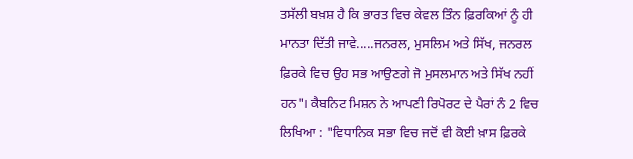ਤਸੱਲੀ ਬਖ਼ਸ਼ ਹੈ ਕਿ ਭਾਰਤ ਵਿਚ ਕੇਵਲ ਤਿੰਨ ਫ਼ਿਰਕਿਆਂ ਨੂੰ ਹੀ ਮਾਨਤਾ ਦਿੱਤੀ ਜਾਵੇ.....ਜਨਰਲ, ਮੁਸਲਿਮ ਅਤੇ ਸਿੱਖ, ਜਨਰਲ ਫ਼ਿਰਕੇ ਵਿਚ ਉਹ ਸਭ ਆਉਣਗੇ ਜੋ ਮੁਸਲਮਾਨ ਅਤੇ ਸਿੱਖ ਨਹੀਂ ਹਨ"। ਕੈਬਨਿਟ ਮਿਸ਼ਨ ਨੇ ਆਪਣੀ ਰਿਪੋਰਟ ਦੇ ਪੈਰਾਂ ਨੰ 2 ਵਿਚ ਲਿਖਿਆ : "ਵਿਧਾਨਿਕ ਸਭਾ ਵਿਚ ਜਦੋਂ ਵੀ ਕੋਈ ਖ਼ਾਸ ਫ਼ਿਰਕੇ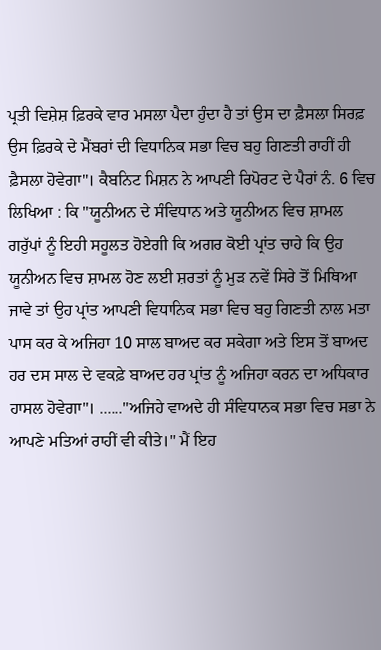ਪ੍ਰਤੀ ਵਿਸ਼ੇਸ਼ ਫ਼ਿਰਕੇ ਵਾਰ ਮਸਲਾ ਪੈਦਾ ਹੁੰਦਾ ਹੈ ਤਾਂ ਉਸ ਦਾ ਫ਼ੈਸਲਾ ਸਿਰਫ਼ ਉਸ ਫ਼ਿਰਕੇ ਦੇ ਮੈਂਬਰਾਂ ਦੀ ਵਿਧਾਨਿਕ ਸਭਾ ਵਿਚ ਬਹੁ ਗਿਣਤੀ ਰਾਹੀਂ ਹੀ ਫ਼ੈਸਲਾ ਹੋਵੇਗਾ"। ਕੈਬਨਿਟ ਮਿਸ਼ਨ ਨੇ ਆਪਣੀ ਰਿਪੋਰਟ ਦੇ ਪੈਰਾਂ ਨੰ. 6 ਵਿਚ ਲਿਖਿਆ : ਕਿ "ਯੂਨੀਅਨ ਦੇ ਸੰਵਿਧਾਨ ਅਤੇ ਯੂਨੀਅਨ ਵਿਚ ਸ਼ਾਮਲ ਗਰੁੱਪਾਂ ਨੂੰ ਇਹੀ ਸਹੂਲਤ ਹੋਏਗੀ ਕਿ ਅਗਰ ਕੋਈ ਪ੍ਰਾਂਤ ਚਾਹੇ ਕਿ ਉਹ ਯੂਨੀਅਨ ਵਿਚ ਸ਼ਾਮਲ ਹੋਣ ਲਈ ਸ਼ਰਤਾਂ ਨੂੰ ਮੁੜ ਨਵੇਂ ਸਿਰੇ ਤੋਂ ਮਿਥਿਆ ਜਾਵੇ ਤਾਂ ਉਹ ਪ੍ਰਾਂਤ ਆਪਣੀ ਵਿਧਾਨਿਕ ਸਭਾ ਵਿਚ ਬਹੁ ਗਿਣਤੀ ਨਾਲ ਮਤਾ ਪਾਸ ਕਰ ਕੇ ਅਜਿਹਾ 10 ਸਾਲ ਬਾਅਦ ਕਰ ਸਕੇਗਾ ਅਤੇ ਇਸ ਤੋਂ ਬਾਅਦ ਹਰ ਦਸ ਸਾਲ ਦੇ ਵਕਫ਼ੇ ਬਾਅਦ ਹਰ ਪ੍ਰਾਂਤ ਨੂੰ ਅਜਿਹਾ ਕਰਨ ਦਾ ਅਧਿਕਾਰ ਹਾਸਲ ਹੋਵੇਗਾ"। ......"ਅਜਿਹੇ ਵਾਅਦੇ ਹੀ ਸੰਵਿਧਾਨਕ ਸਭਾ ਵਿਚ ਸਭਾ ਨੇ ਆਪਣੇ ਮਤਿਆਂ ਰਾਹੀਂ ਵੀ ਕੀਤੇ।" ਮੈਂ ਇਹ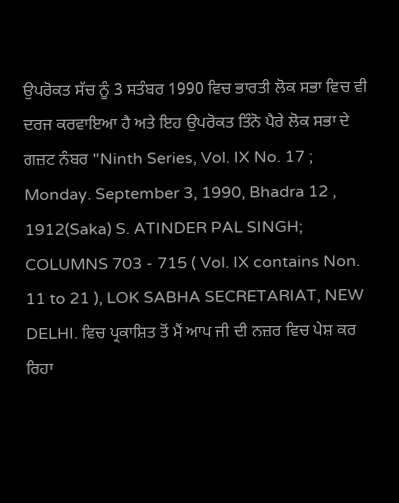ਉਪਰੋਕਤ ਸੱਚ ਨੂੰ 3 ਸਤੰਬਰ 1990 ਵਿਚ ਭਾਰਤੀ ਲੋਕ ਸਭਾ ਵਿਚ ਵੀ ਦਰਜ ਕਰਵਾਇਆ ਹੈ ਅਤੇ ਇਹ ਉਪਰੋਕਤ ਤਿੰਨੋ ਪੈਰੇ ਲੋਕ ਸਭਾ ਦੇ ਗਜ਼ਟ ਨੰਬਰ "Ninth Series, Vol. IX No. 17 ; Monday. September 3, 1990, Bhadra 12 , 1912(Saka) S. ATINDER PAL SINGH; COLUMNS 703 - 715 ( Vol. IX contains Non. 11 to 21 ), LOK SABHA SECRETARIAT, NEW DELHI. ਵਿਚ ਪ੍ਰਕਾਸ਼ਿਤ ਤੋਂ ਮੈਂ ਆਪ ਜੀ ਦੀ ਨਜ਼ਰ ਵਿਚ ਪੇਸ਼ ਕਰ ਰਿਹਾ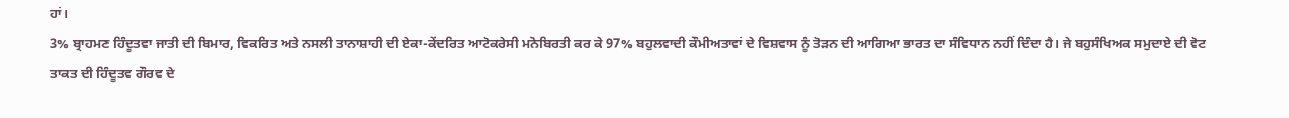ਹਾਂ।
3% ਬ੍ਰਾਹਮਣ ਹਿੰਦੂਤਵਾ ਜਾਤੀ ਦੀ ਬਿਮਾਰ, ਵਿਕਰਿਤ ਅਤੇ ਨਸਲੀ ਤਾਨਾਸ਼ਾਹੀ ਦੀ ਏਕਾ-ਕੇਂਦਰਿਤ ਆਟੋਕਰੇਸੀ ਮਨੋਬਿਰਤੀ ਕਰ ਕੇ 97% ਬਹੁਲਵਾਦੀ ਕੌਮੀਅਤਾਵਾਂ ਦੇ ਵਿਸ਼ਵਾਸ ਨੂੰ ਤੋੜਨ ਦੀ ਆਗਿਆ ਭਾਰਤ ਦਾ ਸੰਵਿਧਾਨ ਨਹੀਂ ਦਿੰਦਾ ਹੈ। ਜੇ ਬਹੁਸੰਖਿਅਕ ਸਮੁਦਾਏ ਦੀ ਵੋਟ ਤਾਕਤ ਦੀ ਹਿੰਦੂਤਵ ਗੌਰਵ ਦੇ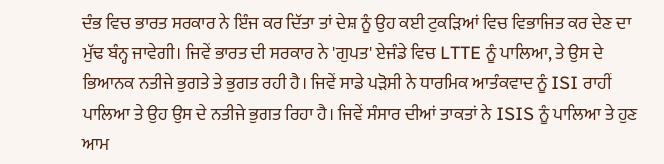ਦੰਭ ਵਿਚ ਭਾਰਤ ਸਰਕਾਰ ਨੇ ਇੰਜ ਕਰ ਦਿੱਤਾ ਤਾਂ ਦੇਸ਼ ਨੂੰ ਉਹ ਕਈ ਟੁਕੜਿਆਂ ਵਿਚ ਵਿਭਾਜਿਤ ਕਰ ਦੇਣ ਦਾ ਮੁੱਢ ਬੰਨ੍ਹ ਜਾਵੇਗੀ। ਜਿਵੇਂ ਭਾਰਤ ਦੀ ਸਰਕਾਰ ਨੇ 'ਗੁਪਤ' ਏਜੰਡੇ ਵਿਚ LTTE ਨੂੰ ਪਾਲਿਆ, ਤੇ ਉਸ ਦੇ ਭਿਆਨਕ ਨਤੀਜੇ ਭੁਗਤੇ ਤੇ ਭੁਗਤ ਰਹੀ ਹੈ। ਜਿਵੇਂ ਸਾਡੇ ਪੜੋਸੀ ਨੇ ਧਾਰਮਿਕ ਆਤੰਕਵਾਦ ਨੂੰ ISI ਰਾਹੀਂ ਪਾਲਿਆ ਤੇ ਉਹ ਉਸ ਦੇ ਨਤੀਜੇ ਭੁਗਤ ਰਿਹਾ ਹੈ। ਜਿਵੇਂ ਸੰਸਾਰ ਦੀਆਂ ਤਾਕਤਾਂ ਨੇ ISIS ਨੂੰ ਪਾਲਿਆ ਤੇ ਹੁਣ ਆਮ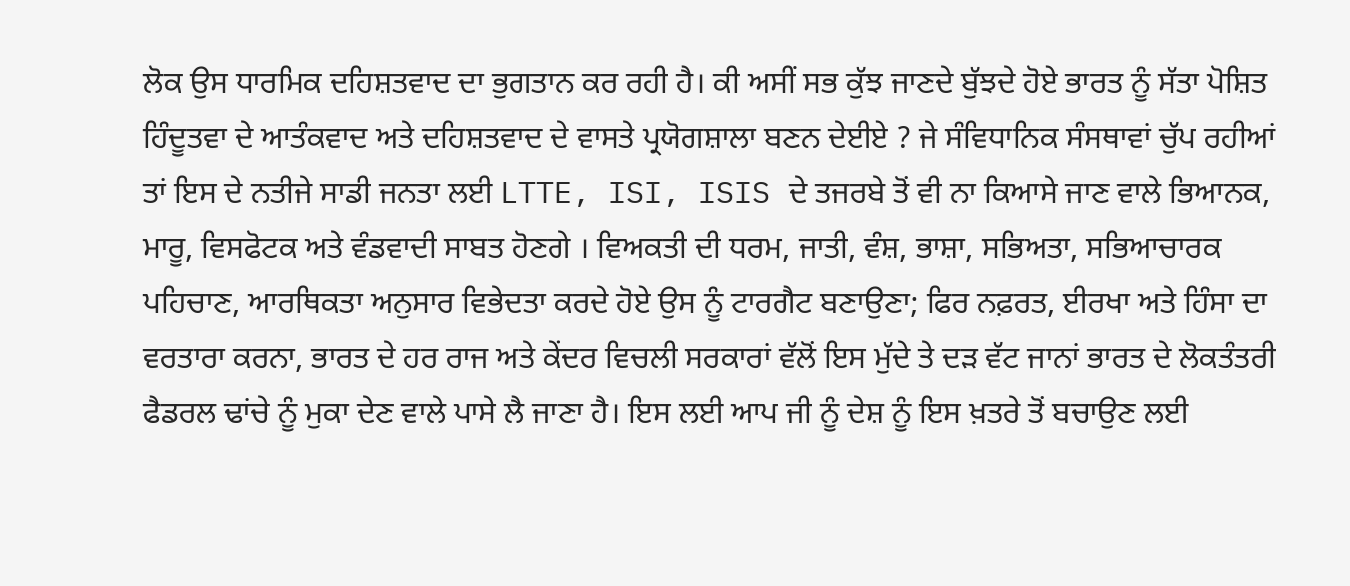ਲੋਕ ਉਸ ਧਾਰਮਿਕ ਦਹਿਸ਼ਤਵਾਦ ਦਾ ਭੁਗਤਾਨ ਕਰ ਰਹੀ ਹੈ। ਕੀ ਅਸੀਂ ਸਭ ਕੁੱਝ ਜਾਣਦੇ ਬੁੱਝਦੇ ਹੋਏ ਭਾਰਤ ਨੂੰ ਸੱਤਾ ਪੋਸ਼ਿਤ ਹਿੰਦੂਤਵਾ ਦੇ ਆਤੰਕਵਾਦ ਅਤੇ ਦਹਿਸ਼ਤਵਾਦ ਦੇ ਵਾਸਤੇ ਪ੍ਰਯੋਗਸ਼ਾਲਾ ਬਣਨ ਦੇਈਏ ? ਜੇ ਸੰਵਿਧਾਨਿਕ ਸੰਸਥਾਵਾਂ ਚੁੱਪ ਰਹੀਆਂ ਤਾਂ ਇਸ ਦੇ ਨਤੀਜੇ ਸਾਡੀ ਜਨਤਾ ਲਈ LTTE, ISI, ISIS ਦੇ ਤਜਰਬੇ ਤੋਂ ਵੀ ਨਾ ਕਿਆਸੇ ਜਾਣ ਵਾਲੇ ਭਿਆਨਕ, ਮਾਰੂ, ਵਿਸਫੋਟਕ ਅਤੇ ਵੰਡਵਾਦੀ ਸਾਬਤ ਹੋਣਗੇ । ਵਿਅਕਤੀ ਦੀ ਧਰਮ, ਜਾਤੀ, ਵੰਸ਼, ਭਾਸ਼ਾ, ਸਭਿਅਤਾ, ਸਭਿਆਚਾਰਕ ਪਹਿਚਾਣ, ਆਰਥਿਕਤਾ ਅਨੁਸਾਰ ਵਿਭੇਦਤਾ ਕਰਦੇ ਹੋਏ ਉਸ ਨੂੰ ਟਾਰਗੈਟ ਬਣਾਉਣਾ; ਫਿਰ ਨਫ਼ਰਤ, ਈਰਖਾ ਅਤੇ ਹਿੰਸਾ ਦਾ ਵਰਤਾਰਾ ਕਰਨਾ, ਭਾਰਤ ਦੇ ਹਰ ਰਾਜ ਅਤੇ ਕੇਂਦਰ ਵਿਚਲੀ ਸਰਕਾਰਾਂ ਵੱਲੋਂ ਇਸ ਮੁੱਦੇ ਤੇ ਦੜ ਵੱਟ ਜਾਨਾਂ ਭਾਰਤ ਦੇ ਲੋਕਤੰਤਰੀ ਫੈਡਰਲ ਢਾਂਚੇ ਨੂੰ ਮੁਕਾ ਦੇਣ ਵਾਲੇ ਪਾਸੇ ਲੈ ਜਾਣਾ ਹੈ। ਇਸ ਲਈ ਆਪ ਜੀ ਨੂੰ ਦੇਸ਼ ਨੂੰ ਇਸ ਖ਼ਤਰੇ ਤੋਂ ਬਚਾਉਣ ਲਈ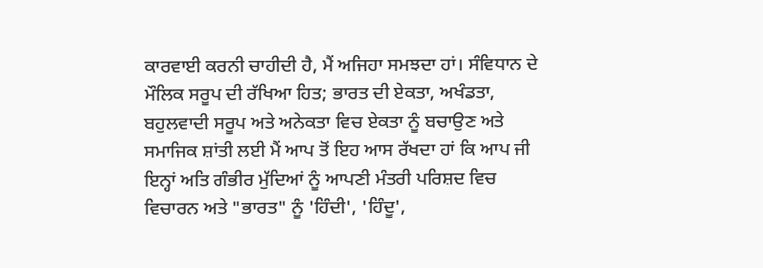ਕਾਰਵਾਈ ਕਰਨੀ ਚਾਹੀਦੀ ਹੈ, ਮੈਂ ਅਜਿਹਾ ਸਮਝਦਾ ਹਾਂ। ਸੰਵਿਧਾਨ ਦੇ ਮੌਲਿਕ ਸਰੂਪ ਦੀ ਰੱਖਿਆ ਹਿਤ; ਭਾਰਤ ਦੀ ਏਕਤਾ, ਅਖੰਡਤਾ, ਬਹੁਲਵਾਦੀ ਸਰੂਪ ਅਤੇ ਅਨੇਕਤਾ ਵਿਚ ਏਕਤਾ ਨੂੰ ਬਚਾਉਣ ਅਤੇ ਸਮਾਜਿਕ ਸ਼ਾਂਤੀ ਲਈ ਮੈਂ ਆਪ ਤੋਂ ਇਹ ਆਸ ਰੱਖਦਾ ਹਾਂ ਕਿ ਆਪ ਜੀ ਇਨ੍ਹਾਂ ਅਤਿ ਗੰਭੀਰ ਮੁੱਦਿਆਂ ਨੂੰ ਆਪਣੀ ਮੰਤਰੀ ਪਰਿਸ਼ਦ ਵਿਚ ਵਿਚਾਰਨ ਅਤੇ "ਭਾਰਤ" ਨੂੰ 'ਹਿੰਦੀ', 'ਹਿੰਦੂ',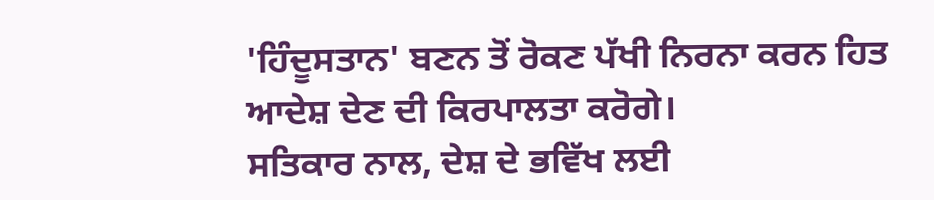'ਹਿੰਦੂਸਤਾਨ' ਬਣਨ ਤੋਂ ਰੋਕਣ ਪੱਖੀ ਨਿਰਨਾ ਕਰਨ ਹਿਤ ਆਦੇਸ਼ ਦੇਣ ਦੀ ਕਿਰਪਾਲਤਾ ਕਰੋਗੇ।
ਸਤਿਕਾਰ ਨਾਲ, ਦੇਸ਼ ਦੇ ਭਵਿੱਖ ਲਈ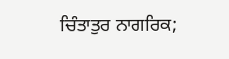ਚਿੰਤਾਤੁਰ ਨਾਗਰਿਕ;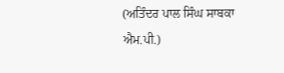(ਅਤਿੰਦਰ ਪਾਲ ਸਿੰਘ ਸਾਬਕਾ ਐਮ.ਪੀ.)